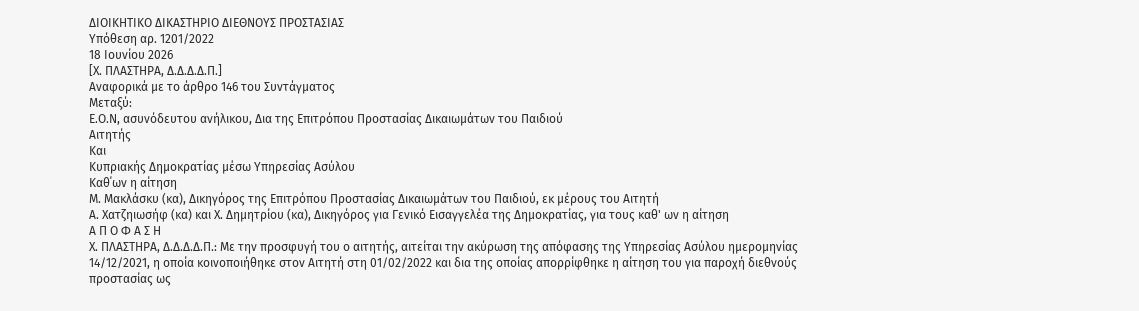ΔΙΟΙΚΗΤΙΚΟ ΔΙΚΑΣΤΗΡΙΟ ΔΙΕΘΝΟΥΣ ΠΡΟΣΤΑΣΙΑΣ
Υπόθεση αρ. 1201/2022
18 Ιουνίου 2026
[Χ. ΠΛΑΣΤΗΡΑ, Δ.Δ.Δ.Δ.Π.]
Αναφορικά με το άρθρο 146 του Συντάγματος
Μεταξύ:
Ε.Ο.Ν, ασυνόδευτου ανήλικου, Δια της Επιτρόπου Προστασίας Δικαιωμάτων του Παιδιού
Αιτητής
Και
Κυπριακής Δημοκρατίας μέσω Υπηρεσίας Ασύλου
Καθ΄ων η αίτηση
Μ. Μακλάσκυ (κα), Δικηγόρος της Επιτρόπου Προστασίας Δικαιωμάτων του Παιδιού, εκ μέρους του Αιτητή
Α. Χατζηιωσήφ (κα) και Χ. Δημητρίου (κα), Δικηγόρος για Γενικό Εισαγγελέα της Δημοκρατίας, για τους καθ' ων η αίτηση
Α Π Ο Φ Α Σ Η
Χ. ΠΛΑΣΤΗΡΑ, Δ.Δ.Δ.Δ.Π.: Με την προσφυγή του ο αιτητής, αιτείται την ακύρωση της απόφασης της Υπηρεσίας Ασύλου ημερομηνίας 14/12/2021, η οποία κοινοποιήθηκε στον Αιτητή στη 01/02/2022 και δια της οποίας απορρίφθηκε η αίτηση του για παροχή διεθνούς προστασίας ως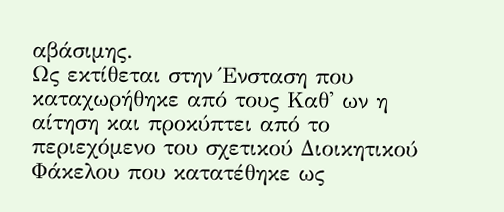αβάσιμης.
Ως εκτίθεται στην Ένσταση που καταχωρήθηκε από τους Καθ' ων η αίτηση και προκύπτει από το περιεχόμενο του σχετικού Διοικητικού Φάκελου που κατατέθηκε ως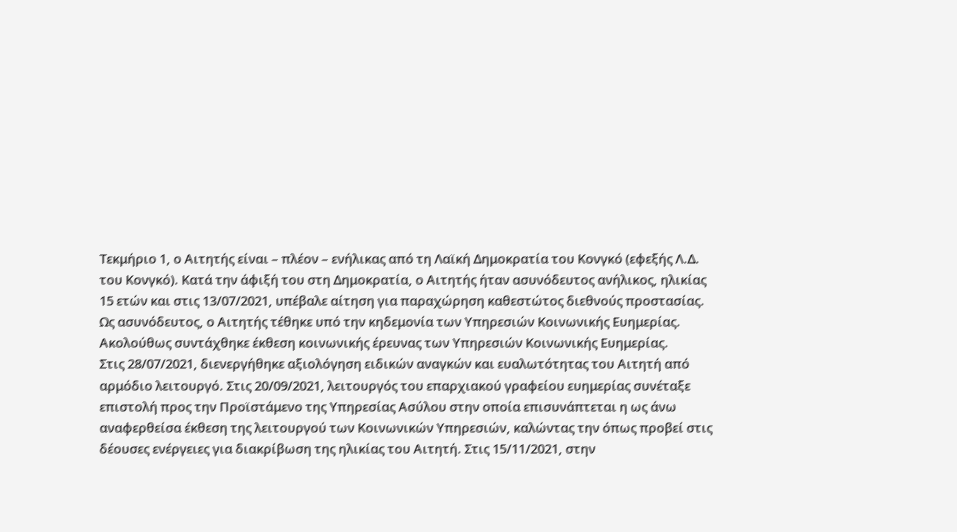Τεκμήριο 1, ο Αιτητής είναι – πλέον – ενήλικας από τη Λαϊκή Δημοκρατία του Κονγκό (εφεξής Λ.Δ. του Κονγκό). Κατά την άφιξή του στη Δημοκρατία, ο Αιτητής ήταν ασυνόδευτος ανήλικος, ηλικίας 15 ετών και στις 13/07/2021, υπέβαλε αίτηση για παραχώρηση καθεστώτος διεθνούς προστασίας. Ως ασυνόδευτος, ο Αιτητής τέθηκε υπό την κηδεμονία των Υπηρεσιών Κοινωνικής Ευημερίας. Ακολούθως συντάχθηκε έκθεση κοινωνικής έρευνας των Υπηρεσιών Κοινωνικής Ευημερίας.
Στις 28/07/2021, διενεργήθηκε αξιολόγηση ειδικών αναγκών και ευαλωτότητας του Αιτητή από αρμόδιο λειτουργό. Στις 20/09/2021, λειτουργός του επαρχιακού γραφείου ευημερίας συνέταξε επιστολή προς την Προϊστάμενο της Υπηρεσίας Ασύλου στην οποία επισυνάπτεται η ως άνω αναφερθείσα έκθεση της λειτουργού των Κοινωνικών Υπηρεσιών, καλώντας την όπως προβεί στις δέουσες ενέργειες για διακρίβωση της ηλικίας του Αιτητή. Στις 15/11/2021, στην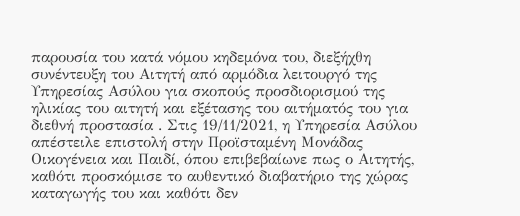παρουσία του κατά νόμου κηδεμόνα του, διεξήχθη συνέντευξη του Αιτητή από αρμόδια λειτουργό της Υπηρεσίας Ασύλου για σκοπούς προσδιορισμού της ηλικίας του αιτητή και εξέτασης του αιτήματός του για διεθνή προστασία . Στις 19/11/2021, η Υπηρεσία Ασύλου απέστειλε επιστολή στην Προϊσταμένη Μονάδας Οικογένεια και Παιδί, όπου επιβεβαίωνε πως ο Αιτητής, καθότι προσκόμισε το αυθεντικό διαβατήριο της χώρας καταγωγής του και καθότι δεν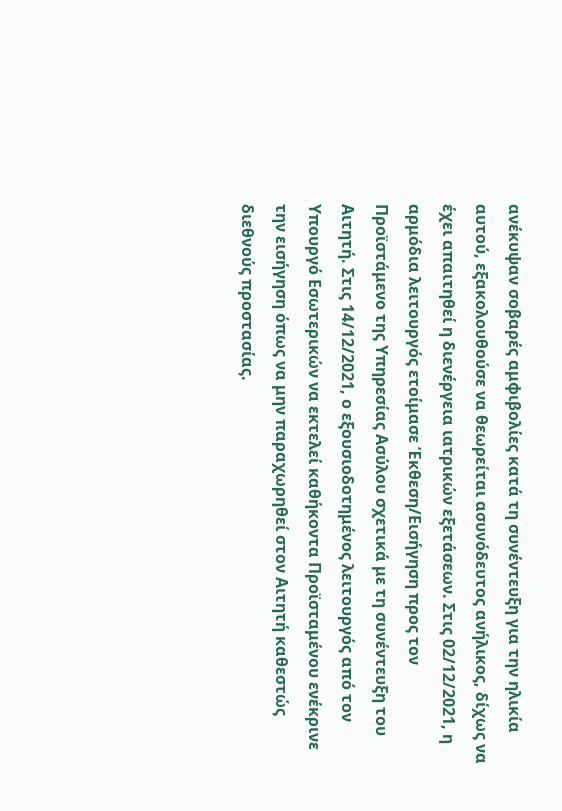ανέκυψαν σοβαρές αμφιβολίες κατά τη συνέντευξη για την ηλικία αυτού, εξακολουθούσε να θεωρείται ασυνόδευτος ανήλικος, δίχως να έχει απαιτηθεί η διενέργεια ιατρικών εξετάσεων. Στις 02/12/2021, η αρμόδια λειτουργός ετοίμασε Έκθεση/Εισήγηση προς τον Προϊστάμενο της Υπηρεσίας Ασύλου σχετικά με τη συνέντευξη του Αιτητή. Στις 14/12/2021, ο εξουσιοδοτημένος λειτουργός από τον Υπουργό Εσωτερικών να εκτελεί καθήκοντα Προϊσταμένου ενέκρινε την εισήγηση όπως να μην παραχωρηθεί στον Αιτητή καθεστώς διεθνούς προστασίας.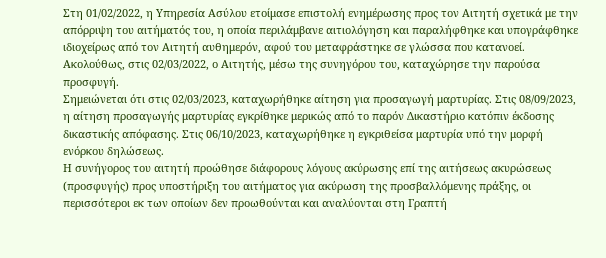Στη 01/02/2022, η Υπηρεσία Ασύλου ετοίμασε επιστολή ενημέρωσης προς τον Αιτητή σχετικά με την απόρριψη του αιτήματός του, η οποία περιλάμβανε αιτιολόγηση και παραλήφθηκε και υπογράφθηκε ιδιοχείρως από τον Αιτητή αυθημερόν, αφού του μεταφράστηκε σε γλώσσα που κατανοεί.
Ακολούθως, στις 02/03/2022, ο Αιτητής, μέσω της συνηγόρου του, καταχώρησε την παρούσα προσφυγή.
Σημειώνεται ότι στις 02/03/2023, καταχωρήθηκε αίτηση για προσαγωγή μαρτυρίας. Στις 08/09/2023, η αίτηση προσαγωγής μαρτυρίας εγκρίθηκε μερικώς από το παρόν Δικαστήριο κατόπιν έκδοσης δικαστικής απόφασης. Στις 06/10/2023, καταχωρήθηκε η εγκριθείσα μαρτυρία υπό την μορφή ενόρκου δηλώσεως.
Η συνήγορος του αιτητή προώθησε διάφορους λόγους ακύρωσης επί της αιτήσεως ακυρώσεως (προσφυγής) προς υποστήριξη του αιτήματος για ακύρωση της προσβαλλόμενης πράξης, οι περισσότεροι εκ των οποίων δεν προωθούνται και αναλύονται στη Γραπτή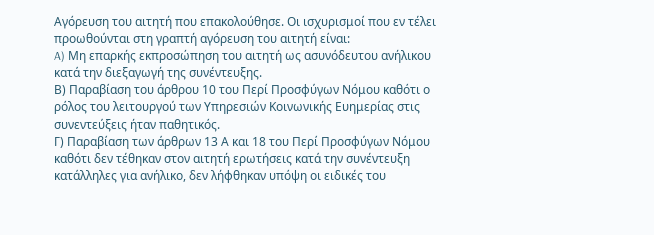Αγόρευση του αιτητή που επακολούθησε. Οι ισχυρισμοί που εν τέλει προωθούνται στη γραπτή αγόρευση του αιτητή είναι:
A) Μη επαρκής εκπροσώπηση του αιτητή ως ασυνόδευτου ανήλικου κατά την διεξαγωγή της συνέντευξης.
Β) Παραβίαση του άρθρου 10 του Περί Προσφύγων Νόμου καθότι ο ρόλος του λειτουργού των Υπηρεσιών Κοινωνικής Ευημερίας στις συνεντεύξεις ήταν παθητικός.
Γ) Παραβίαση των άρθρων 13 Α και 18 του Περί Προσφύγων Νόμου καθότι δεν τέθηκαν στον αιτητή ερωτήσεις κατά την συνέντευξη κατάλληλες για ανήλικο, δεν λήφθηκαν υπόψη οι ειδικές του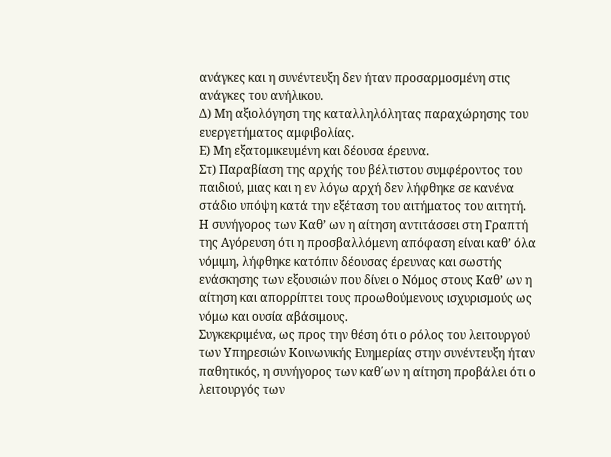ανάγκες και η συνέντευξη δεν ήταν προσαρμοσμένη στις ανάγκες του ανήλικου.
Δ) Μη αξιολόγηση της καταλληλόλητας παραχώρησης του ευεργετήματος αμφιβολίας.
Ε) Μη εξατομικευμένη και δέουσα έρευνα.
Στ) Παραβίαση της αρχής του βέλτιστου συμφέροντος του παιδιού, μιας και η εν λόγω αρχή δεν λήφθηκε σε κανένα στάδιο υπόψη κατά την εξέταση του αιτήματος του αιτητή.
Η συνήγορος των Καθ’ ων η αίτηση αντιτάσσει στη Γραπτή της Αγόρευση ότι η προσβαλλόμενη απόφαση είναι καθ’ όλα νόμιμη, λήφθηκε κατόπιν δέουσας έρευνας και σωστής ενάσκησης των εξουσιών που δίνει ο Νόμος στους Καθ’ ων η αίτηση και απορρίπτει τους προωθούμενους ισχυρισμούς ως νόμω και ουσία αβάσιμους.
Συγκεκριμένα, ως προς την θέση ότι ο ρόλος του λειτουργού των Υπηρεσιών Κοινωνικής Ευημερίας στην συνέντευξη ήταν παθητικός, η συνήγορος των καθ΄ων η αίτηση προβάλει ότι ο λειτουργός των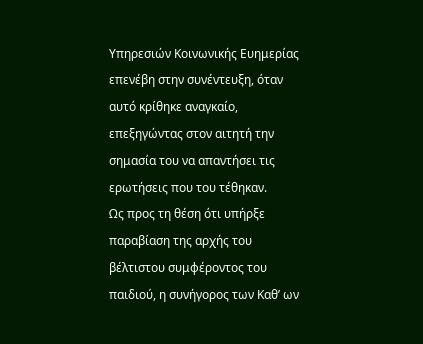Υπηρεσιών Κοινωνικής Ευημερίας επενέβη στην συνέντευξη, όταν αυτό κρίθηκε αναγκαίο, επεξηγώντας στον αιτητή την σημασία του να απαντήσει τις ερωτήσεις που του τέθηκαν.
Ως προς τη θέση ότι υπήρξε παραβίαση της αρχής του βέλτιστου συμφέροντος του παιδιού, η συνήγορος των Καθ’ ων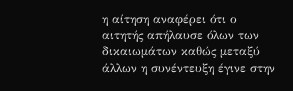η αίτηση αναφέρει ότι ο αιτητής απήλαυσε όλων των δικαιωμάτων καθώς μεταξύ άλλων η συνέντευξη έγινε στην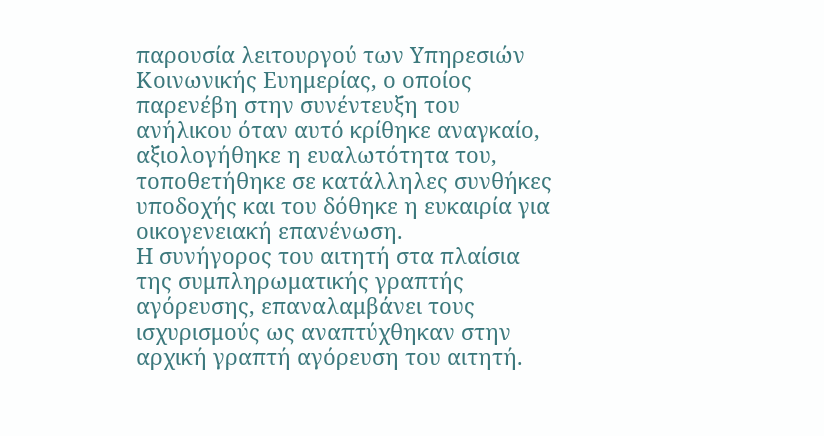παρουσία λειτουργού των Υπηρεσιών Κοινωνικής Ευημερίας, ο οποίος παρενέβη στην συνέντευξη του ανήλικου όταν αυτό κρίθηκε αναγκαίο, αξιολογήθηκε η ευαλωτότητα του, τοποθετήθηκε σε κατάλληλες συνθήκες υποδοχής και του δόθηκε η ευκαιρία για οικογενειακή επανένωση.
Η συνήγορος του αιτητή στα πλαίσια της συμπληρωματικής γραπτής αγόρευσης, επαναλαμβάνει τους ισχυρισμούς ως αναπτύχθηκαν στην αρχική γραπτή αγόρευση του αιτητή.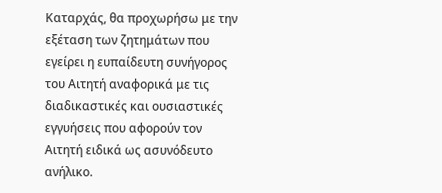Καταρχάς, θα προχωρήσω με την εξέταση των ζητημάτων που εγείρει η ευπαίδευτη συνήγορος του Αιτητή αναφορικά με τις διαδικαστικές και ουσιαστικές εγγυήσεις που αφορούν τον Αιτητή ειδικά ως ασυνόδευτο ανήλικο.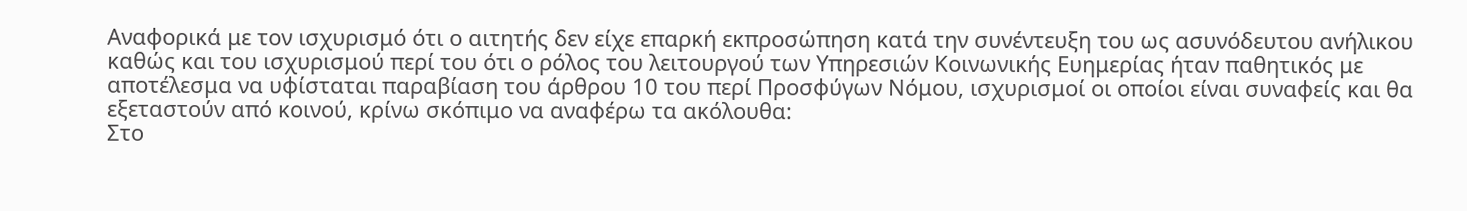Αναφορικά με τον ισχυρισμό ότι ο αιτητής δεν είχε επαρκή εκπροσώπηση κατά την συνέντευξη του ως ασυνόδευτου ανήλικου καθώς και του ισχυρισμού περί του ότι ο ρόλος του λειτουργού των Υπηρεσιών Κοινωνικής Ευημερίας ήταν παθητικός με αποτέλεσμα να υφίσταται παραβίαση του άρθρου 10 του περί Προσφύγων Νόμου, ισχυρισμοί οι οποίοι είναι συναφείς και θα εξεταστούν από κοινού, κρίνω σκόπιμο να αναφέρω τα ακόλουθα:
Στο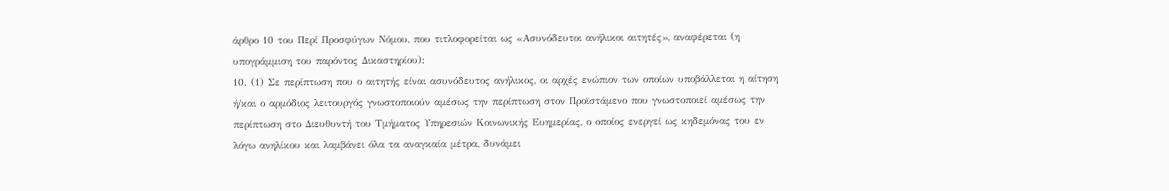άρθρο 10 του Περί Προσφύγων Νόμου, που τιτλοφορείται ως «Ασυνόδευτοι ανήλικοι αιτητές», αναφέρεται (η υπογράμμιση του παρόντος Δικαστηρίου):
10. (1) Σε περίπτωση που ο αιτητής είναι ασυνόδευτος ανήλικος, οι αρχές ενώπιον των οποίων υποβάλλεται η αίτηση ή/και ο αρμόδιος λειτουργός γνωστοποιούν αμέσως την περίπτωση στον Προϊστάμενο που γνωστοποιεί αμέσως την περίπτωση στο Διευθυντή του Τμήματος Υπηρεσιών Κοινωνικής Ευημερίας, ο οποίος ενεργεί ως κηδεμόνας του εν λόγω ανηλίκου και λαμβάνει όλα τα αναγκαία μέτρα, δυνάμει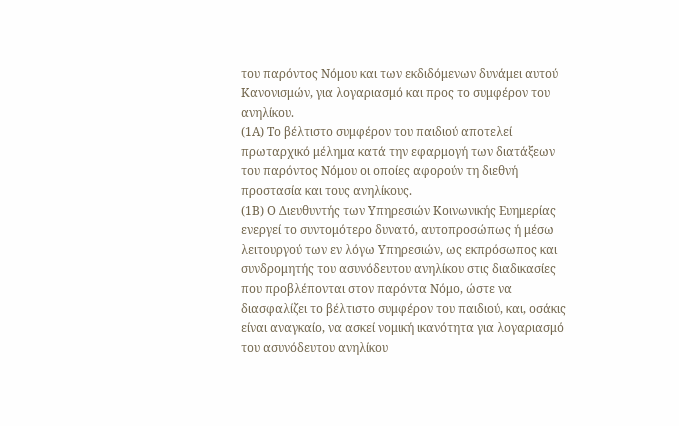του παρόντος Νόμου και των εκδιδόμενων δυνάμει αυτού Κανονισμών, για λογαριασμό και προς το συμφέρον του ανηλίκου.
(1Α) Το βέλτιστο συμφέρον του παιδιού αποτελεί πρωταρχικό μέλημα κατά την εφαρμογή των διατάξεων του παρόντος Νόμου οι οποίες αφορούν τη διεθνή προστασία και τους ανηλίκους.
(1Β) Ο Διευθυντής των Υπηρεσιών Κοινωνικής Ευημερίας ενεργεί το συντομότερο δυνατό, αυτοπροσώπως ή μέσω λειτουργού των εν λόγω Υπηρεσιών, ως εκπρόσωπος και συνδρομητής του ασυνόδευτου ανηλίκου στις διαδικασίες που προβλέπονται στον παρόντα Νόμο, ώστε να διασφαλίζει το βέλτιστο συμφέρον του παιδιού, και, οσάκις είναι αναγκαίο, να ασκεί νομική ικανότητα για λογαριασμό του ασυνόδευτου ανηλίκου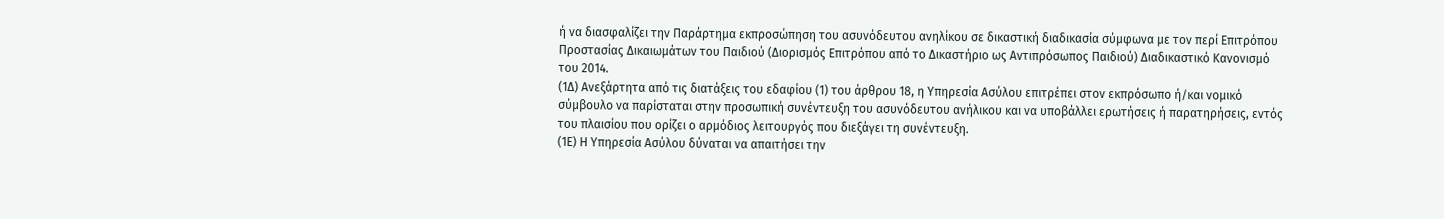ή να διασφαλίζει την Παράρτημα εκπροσώπηση του ασυνόδευτου ανηλίκου σε δικαστική διαδικασία σύμφωνα με τον περί Επιτρόπου Προστασίας Δικαιωμάτων του Παιδιού (Διορισμός Επιτρόπου από το Δικαστήριο ως Αντιπρόσωπος Παιδιού) Διαδικαστικό Κανονισμό του 2014.
(1Δ) Ανεξάρτητα από τις διατάξεις του εδαφίου (1) του άρθρου 18, η Υπηρεσία Ασύλου επιτρέπει στον εκπρόσωπο ή/και νομικό σύμβουλο να παρίσταται στην προσωπική συνέντευξη του ασυνόδευτου ανήλικου και να υποβάλλει ερωτήσεις ή παρατηρήσεις, εντός του πλαισίου που ορίζει ο αρμόδιος λειτουργός που διεξάγει τη συνέντευξη.
(1Ε) Η Υπηρεσία Ασύλου δύναται να απαιτήσει την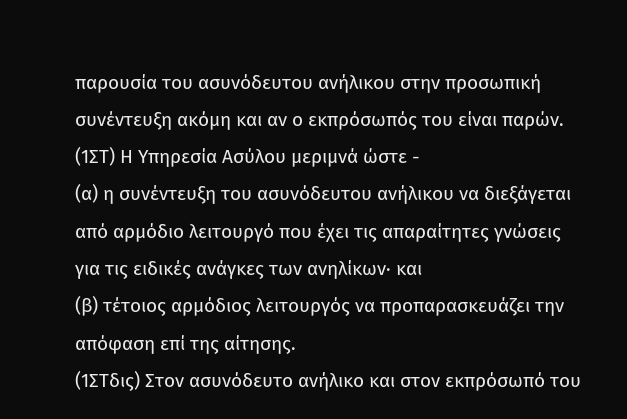παρουσία του ασυνόδευτου ανήλικου στην προσωπική συνέντευξη ακόμη και αν ο εκπρόσωπός του είναι παρών.
(1ΣΤ) Η Υπηρεσία Ασύλου μεριμνά ώστε -
(α) η συνέντευξη του ασυνόδευτου ανήλικου να διεξάγεται από αρμόδιο λειτουργό που έχει τις απαραίτητες γνώσεις για τις ειδικές ανάγκες των ανηλίκων∙ και
(β) τέτοιος αρμόδιος λειτουργός να προπαρασκευάζει την απόφαση επί της αίτησης.
(1ΣΤδις) Στον ασυνόδευτο ανήλικο και στον εκπρόσωπό του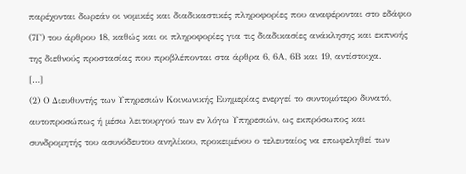παρέχονται δωρεάν οι νομικές και διαδικαστικές πληροφορίες που αναφέρονται στο εδάφιο (7Γ) του άρθρου 18, καθώς και οι πληροφορίες για τις διαδικασίες ανάκλησης και εκπνοής της διεθνούς προστασίας που προβλέπονται στα άρθρα 6, 6Α, 6Β και 19, αντίστοιχα.
[…]
(2) Ο Διευθυντής των Υπηρεσιών Κοινωνικής Ευημερίας ενεργεί το συντομότερο δυνατό, αυτοπροσώπως ή μέσω λειτουργού των εν λόγω Υπηρεσιών, ως εκπρόσωπος και συνδρομητής του ασυνόδευτου ανηλίκου, προκειμένου ο τελευταίος να επωφεληθεί των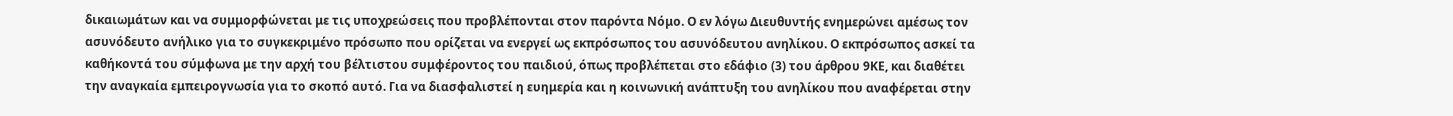δικαιωμάτων και να συμμορφώνεται με τις υποχρεώσεις που προβλέπονται στον παρόντα Νόμο. Ο εν λόγω Διευθυντής ενημερώνει αμέσως τον ασυνόδευτο ανήλικο για το συγκεκριμένο πρόσωπο που ορίζεται να ενεργεί ως εκπρόσωπος του ασυνόδευτου ανηλίκου. Ο εκπρόσωπος ασκεί τα καθήκοντά του σύμφωνα με την αρχή του βέλτιστου συμφέροντος του παιδιού, όπως προβλέπεται στο εδάφιο (3) του άρθρου 9ΚΕ, και διαθέτει την αναγκαία εμπειρογνωσία για το σκοπό αυτό. Για να διασφαλιστεί η ευημερία και η κοινωνική ανάπτυξη του ανηλίκου που αναφέρεται στην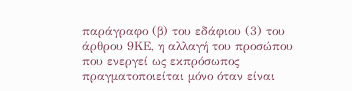παράγραφο (β) του εδάφιου (3) του άρθρου 9ΚΕ, η αλλαγή του προσώπου που ενεργεί ως εκπρόσωπος πραγματοποιείται μόνο όταν είναι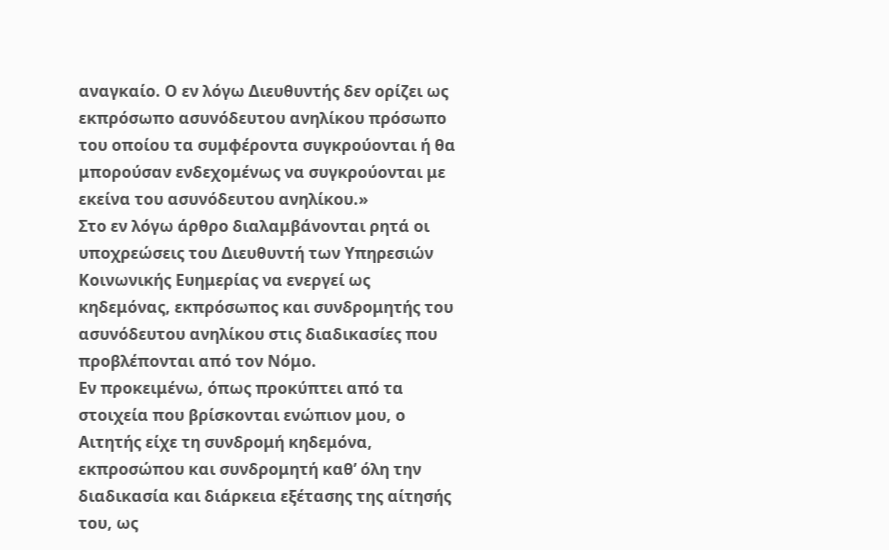αναγκαίο. Ο εν λόγω Διευθυντής δεν ορίζει ως εκπρόσωπο ασυνόδευτου ανηλίκου πρόσωπο του οποίου τα συμφέροντα συγκρούονται ή θα μπορούσαν ενδεχομένως να συγκρούονται με εκείνα του ασυνόδευτου ανηλίκου.»
Στο εν λόγω άρθρο διαλαμβάνονται ρητά οι υποχρεώσεις του Διευθυντή των Υπηρεσιών Κοινωνικής Ευημερίας να ενεργεί ως κηδεμόνας, εκπρόσωπος και συνδρομητής του ασυνόδευτου ανηλίκου στις διαδικασίες που προβλέπονται από τον Νόμο.
Εν προκειμένω, όπως προκύπτει από τα στοιχεία που βρίσκονται ενώπιον μου, ο Αιτητής είχε τη συνδρομή κηδεμόνα, εκπροσώπου και συνδρομητή καθ’ όλη την διαδικασία και διάρκεια εξέτασης της αίτησής του, ως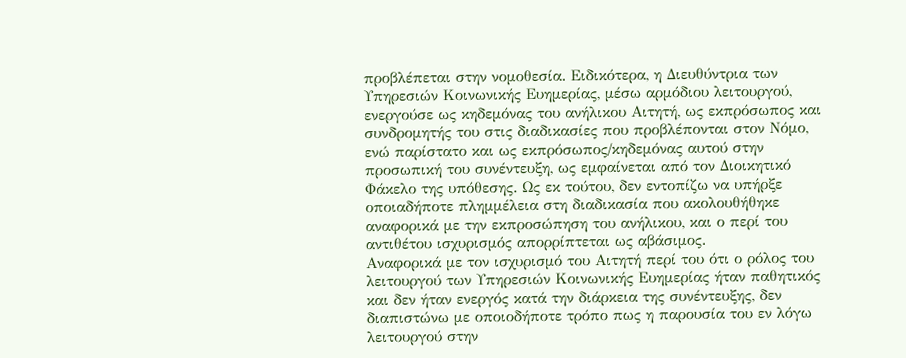προβλέπεται στην νομοθεσία. Ειδικότερα, η Διευθύντρια των Υπηρεσιών Κοινωνικής Ευημερίας, μέσω αρμόδιου λειτουργού, ενεργούσε ως κηδεμόνας του ανήλικου Αιτητή, ως εκπρόσωπος και συνδρομητής του στις διαδικασίες που προβλέπονται στον Νόμο, ενώ παρίστατο και ως εκπρόσωπος/κηδεμόνας αυτού στην προσωπική του συνέντευξη, ως εμφαίνεται από τον Διοικητικό Φάκελο της υπόθεσης. Ως εκ τούτου, δεν εντοπίζω να υπήρξε οποιαδήποτε πλημμέλεια στη διαδικασία που ακολουθήθηκε αναφορικά με την εκπροσώπηση του ανήλικου, και ο περί του αντιθέτου ισχυρισμός απορρίπτεται ως αβάσιμος.
Αναφορικά με τον ισχυρισμό του Αιτητή περί του ότι ο ρόλος του λειτουργού των Υπηρεσιών Κοινωνικής Ευημερίας ήταν παθητικός και δεν ήταν ενεργός κατά την διάρκεια της συνέντευξης, δεν διαπιστώνω με οποιοδήποτε τρόπο πως η παρουσία του εν λόγω λειτουργού στην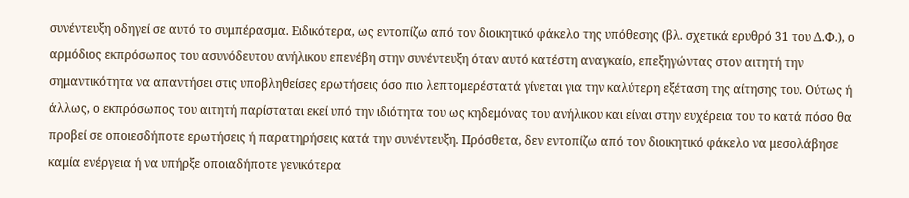συνέντευξη οδηγεί σε αυτό το συμπέρασμα. Ειδικότερα, ως εντοπίζω από τον διοικητικό φάκελο της υπόθεσης (βλ. σχετικά ερυθρό 31 του Δ.Φ.), ο αρμόδιος εκπρόσωπος του ασυνόδευτου ανήλικου επενέβη στην συνέντευξη όταν αυτό κατέστη αναγκαίο, επεξηγώντας στον αιτητή την σημαντικότητα να απαντήσει στις υποβληθείσες ερωτήσεις όσο πιο λεπτομερέστατά γίνεται για την καλύτερη εξέταση της αίτησης του. Ούτως ή άλλως, ο εκπρόσωπος του αιτητή παρίσταται εκεί υπό την ιδιότητα του ως κηδεμόνας του ανήλικου και είναι στην ευχέρεια του το κατά πόσο θα προβεί σε οποιεσδήποτε ερωτήσεις ή παρατηρήσεις κατά την συνέντευξη. Πρόσθετα, δεν εντοπίζω από τον διοικητικό φάκελο να μεσολάβησε καμία ενέργεια ή να υπήρξε οποιαδήποτε γενικότερα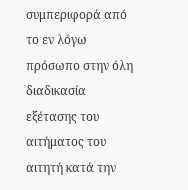συμπεριφορά από το εν λόγω πρόσωπο στην όλη διαδικασία εξέτασης του αιτήματος του αιτητή κατά την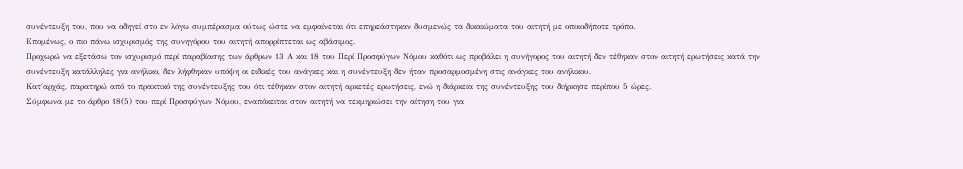συνέντευξη του, που να οδηγεί στο εν λόγω συμπέρασμα ούτως ώστε να εμφαίνεται ότι επηρεάστηκαν δυσμενώς τα δικαιώματα του αιτητή με οποιοδήποτε τρόπο.
Επομένως, ο πιο πάνω ισχυρισμός της συνηγόρου του αιτητή απορρίπτεται ως αβάσιμος.
Προχωρώ να εξετάσω τον ισχυρισμό περί παραβίασης των άρθρων 13 Α και 18 του Περί Προσφύγων Νόμου καθότι ως προβάλει η συνήγορος του αιτητή δεν τέθηκαν στον αιτητή ερωτήσεις κατά την συνέντευξη κατάλληλες για ανήλικο, δεν λήφθηκαν υπόψη οι ειδικές του ανάγκες και η συνέντευξη δεν ήταν προσαρμοσμένη στις ανάγκες του ανήλικου.
Κατ΄αρχάς, παρατηρώ από το πρακτικό της συνέντευξης του ότι τέθηκαν στον αιτητή αρκετές ερωτήσεις, ενώ η διάρκεια της συνέντευξης του διήρκησε περίπου 5 ώρες.
Σύμφωνα με το άρθρο 18(5) του περί Προσφύγων Νόμου, εναπόκειται στον αιτητή να τεκμηριώσει την αίτηση του για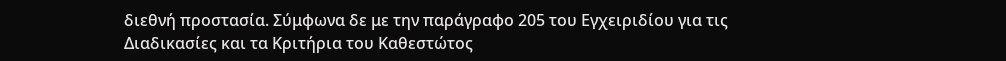διεθνή προστασία. Σύμφωνα δε με την παράγραφο 205 του Εγχειριδίου για τις Διαδικασίες και τα Κριτήρια του Καθεστώτος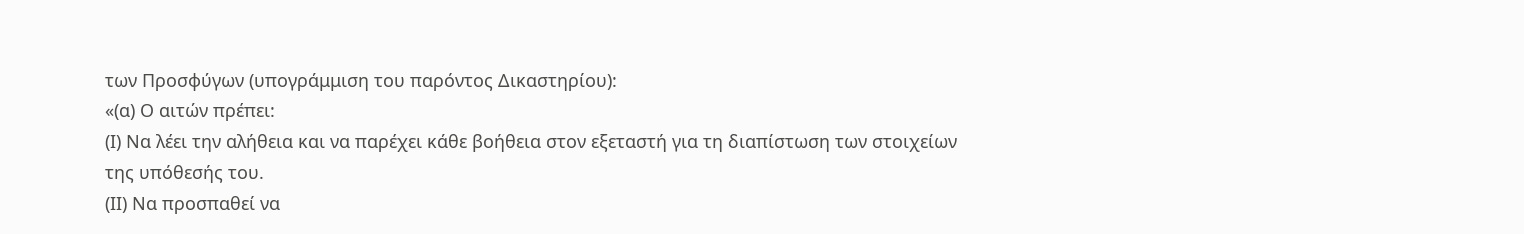των Προσφύγων (υπογράμμιση του παρόντος Δικαστηρίου):
«(α) Ο αιτών πρέπει:
(Ι) Να λέει την αλήθεια και να παρέχει κάθε βοήθεια στον εξεταστή για τη διαπίστωση των στοιχείων της υπόθεσής του.
(ΙΙ) Να προσπαθεί να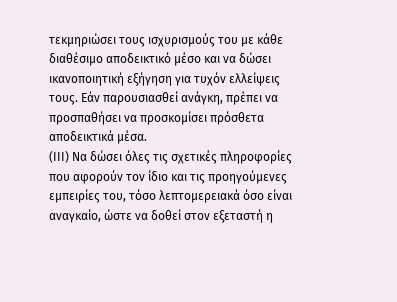τεκμηριώσει τους ισχυρισμούς του με κάθε διαθέσιμο αποδεικτικό μέσο και να δώσει ικανοποιητική εξήγηση για τυχόν ελλείψεις τους. Εάν παρουσιασθεί ανάγκη, πρέπει να προσπαθήσει να προσκομίσει πρόσθετα αποδεικτικά μέσα.
(ΙΙΙ) Να δώσει όλες τις σχετικές πληροφορίες που αφορούν τον ίδιο και τις προηγούμενες εμπειρίες του, τόσο λεπτομερειακά όσο είναι αναγκαίο, ώστε να δοθεί στον εξεταστή η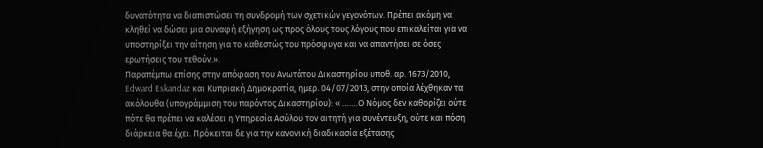δυνατότητα να διαπιστώσει τη συνδρομή των σχετικών γεγονότων. Πρέπει ακόμη να κληθεί να δώσει μια συναφή εξήγηση ως προς όλους τους λόγους που επικαλείται για να υποστηρίξει την αίτηση για το καθεστώς του πρόσφυγα και να απαντήσει σε όσες ερωτήσεις του τεθούν.».
Παραπέμπω επίσης στην απόφαση του Ανωτάτου Δικαστηρίου υποθ. αρ. 1673/2010, Edward Eskandaz και Κυπριακή Δημοκρατία, ημερ. 04/07/2013, στην οποία λέχθηκαν τα ακόλουθα (υπογράμμιση του παρόντος Δικαστηρίου): « …….Ο Νόμος δεν καθορίζει ούτε πότε θα πρέπει να καλέσει η Υπηρεσία Ασύλου τον αιτητή για συνέντευξη, ούτε και πόση διάρκεια θα έχει. Πρόκειται δε για την κανονική διαδικασία εξέτασης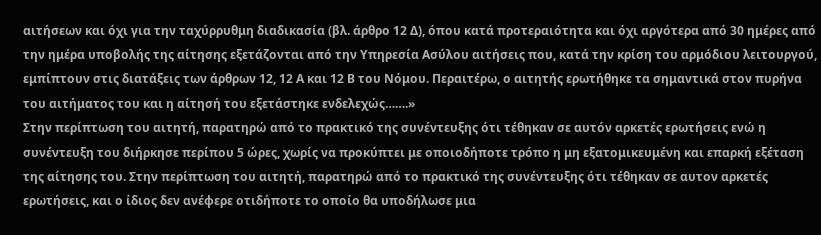αιτήσεων και όχι για την ταχύρρυθμη διαδικασία (βλ. άρθρο 12 Δ), όπου κατά προτεραιότητα και όχι αργότερα από 30 ημέρες από την ημέρα υποβολής της αίτησης εξετάζονται από την Υπηρεσία Ασύλου αιτήσεις που, κατά την κρίση του αρμόδιου λειτουργού, εμπίπτουν στις διατάξεις των άρθρων 12, 12 Α και 12 Β του Νόμου. Περαιτέρω, ο αιτητής ερωτήθηκε τα σημαντικά στον πυρήνα του αιτήματος του και η αίτησή του εξετάστηκε ενδελεχώς…….»
Στην περίπτωση του αιτητή, παρατηρώ από το πρακτικό της συνέντευξης ότι τέθηκαν σε αυτόν αρκετές ερωτήσεις ενώ η συνέντευξη του διήρκησε περίπου 5 ώρες, χωρίς να προκύπτει με οποιοδήποτε τρόπο η μη εξατομικευμένη και επαρκή εξέταση της αίτησης του. Στην περίπτωση του αιτητή, παρατηρώ από το πρακτικό της συνέντευξης ότι τέθηκαν σε αυτον αρκετές ερωτήσεις, και ο ίδιος δεν ανέφερε οτιδήποτε το οποίο θα υποδήλωσε μια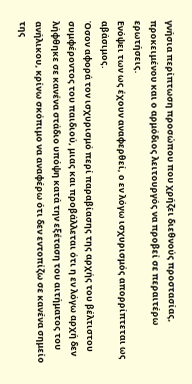γνήσια περίπτωση προσώπου που χρήζει διεθνούς προστασίας, προκειμένου και ο αρμόδιος λειτουργός να προβεί σε περαιτέρω ερωτήσεις.
Ενόψει των ως έχουν αναφερθεί, ο εν λόγω ισχυρισμός απορρίπτεται ως αβάσιμος.
Όσον αφορά τον ισχυρισμό περί παραβίασης της αρχής του βέλτιστου συμφέροντος του παιδιού, μιας και προβάλλεται ότι η εν λόγω αρχή δεν λήφθηκε σε κανένα στάδιο υπόψη κατά την εξέταση του αιτήματος του ανήλικου, κρίνω σκόπιμο να αναφέρω ότι δεν εντοπίζω σε κανένα σημείο της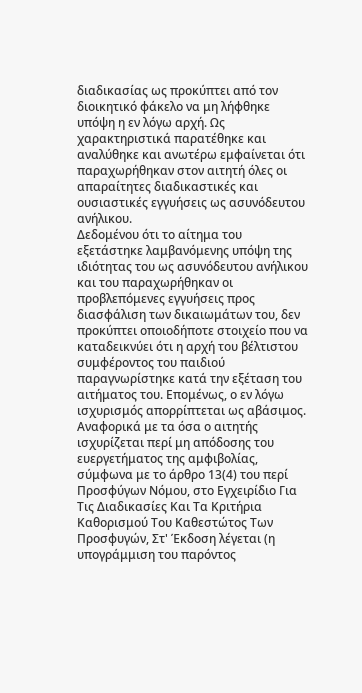διαδικασίας ως προκύπτει από τον διοικητικό φάκελο να μη λήφθηκε υπόψη η εν λόγω αρχή. Ως χαρακτηριστικά παρατέθηκε και αναλύθηκε και ανωτέρω εμφαίνεται ότι παραχωρήθηκαν στον αιτητή όλες οι απαραίτητες διαδικαστικές και ουσιαστικές εγγυήσεις ως ασυνόδευτου ανήλικου.
Δεδομένου ότι το αίτημα του εξετάστηκε λαμβανόμενης υπόψη της ιδιότητας του ως ασυνόδευτου ανήλικου και του παραχωρήθηκαν οι προβλεπόμενες εγγυήσεις προς διασφάλιση των δικαιωμάτων του, δεν προκύπτει οποιοδήποτε στοιχείο που να καταδεικνύει ότι η αρχή του βέλτιστου συμφέροντος του παιδιού παραγνωρίστηκε κατά την εξέταση του αιτήματος του. Επομένως, ο εν λόγω ισχυρισμός απορρίπτεται ως αβάσιμος.
Αναφορικά με τα όσα ο αιτητής ισχυρίζεται περί μη απόδοσης του ευεργετήματος της αμφιβολίας, σύμφωνα με το άρθρο 13(4) του περί Προσφύγων Νόμου, στο Εγχειρίδιο Για Τις Διαδικασίες Και Τα Κριτήρια Καθορισμού Του Καθεστώτος Των Προσφυγών, Στ' Έκδοση λέγεται (η υπογράμμιση του παρόντος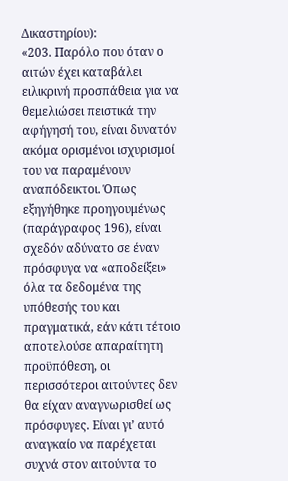Δικαστηρίου):
«203. Παρόλο που όταν ο αιτών έχει καταβάλει ειλικρινή προσπάθεια για να θεμελιώσει πειστικά την αφήγησή του, είναι δυνατόν ακόμα ορισμένοι ισχυρισμοί του να παραμένουν αναπόδεικτοι. Όπως εξηγήθηκε προηγουμένως (παράγραφος 196), είναι σχεδόν αδύνατο σε έναν πρόσφυγα να «αποδείξει» όλα τα δεδομένα της υπόθεσής του και πραγματικά, εάν κάτι τέτοιο αποτελούσε απαραίτητη προϋπόθεση, οι περισσότεροι αιτούντες δεν θα είχαν αναγνωρισθεί ως πρόσφυγες. Είναι γι’ αυτό αναγκαίο να παρέχεται συχνά στον αιτούντα το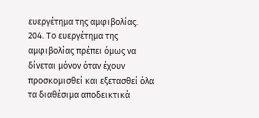ευεργέτημα της αμφιβολίας.
204. Το ευεργέτημα της αμφιβολίας πρέπει όμως να δίνεται μόνον όταν έχουν προσκομισθεί και εξετασθεί όλα τα διαθέσιμα αποδεικτικά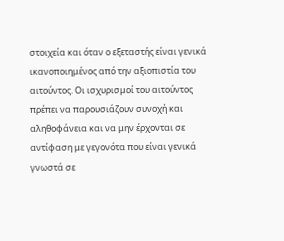στοιχεία και όταν ο εξεταστής είναι γενικά ικανοποιημένος από την αξιοπιστία του αιτούντος. Οι ισχυρισμοί του αιτούντος πρέπει να παρουσιάζουν συνοχή και αληθοφάνεια και να μην έρχονται σε αντίφαση με γεγονότα που είναι γενικά γνωστά σε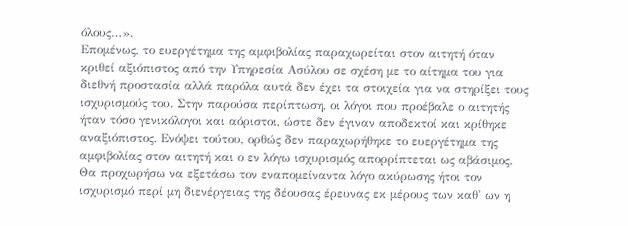όλους…».
Επομένως, το ευεργέτημα της αμφιβολίας παραχωρείται στον αιτητή όταν κριθεί αξιόπιστος από την Υπηρεσία Ασύλου σε σχέση με το αίτημα του για διεθνή προστασία αλλά παρόλα αυτά δεν έχει τα στοιχεία για να στηρίξει τους ισχυρισμούς του. Στην παρούσα περίπτωση, οι λόγοι που προέβαλε ο αιτητής ήταν τόσο γενικόλογοι και αόριστοι, ώστε δεν έγιναν αποδεκτοί και κρίθηκε αναξιόπιστος. Ενόψει τούτου, ορθώς δεν παραχωρήθηκε το ευεργέτημα της αμφιβολίας στον αιτητή και ο εν λόγω ισχυρισμός απορρίπτεται ως αβάσιμος.
Θα προχωρήσω να εξετάσω τον εναπομείναντα λόγο ακύρωσης ήτοι τον ισχυρισμό περί μη διενέργειας της δέουσας έρευνας εκ μέρους των καθ' ων η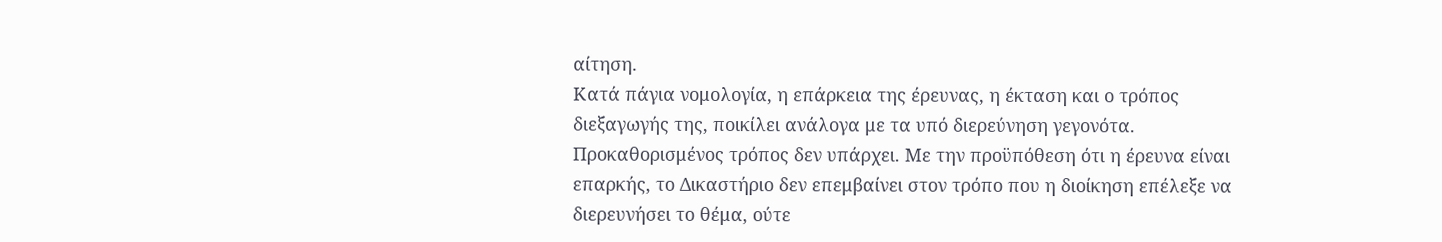αίτηση.
Κατά πάγια νομολογία, η επάρκεια της έρευνας, η έκταση και ο τρόπος διεξαγωγής της, ποικίλει ανάλογα με τα υπό διερεύνηση γεγονότα. Προκαθορισμένος τρόπος δεν υπάρχει. Με την προϋπόθεση ότι η έρευνα είναι επαρκής, το Δικαστήριο δεν επεμβαίνει στον τρόπο που η διοίκηση επέλεξε να διερευνήσει το θέμα, ούτε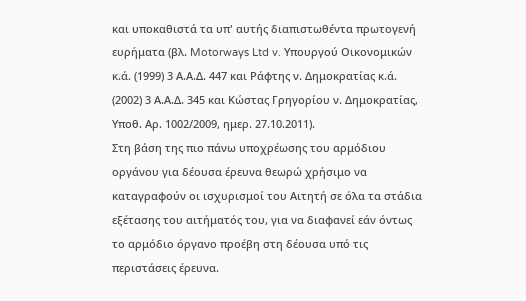και υποκαθιστά τα υπ' αυτής διαπιστωθέντα πρωτογενή ευρήματα (βλ. Motorways Ltd v. Υπουργού Οικονομικών κ.ά. (1999) 3 Α.Α.Δ. 447 και Ράφτης ν. Δημοκρατίας κ.ά. (2002) 3 Α.Α.Δ. 345 και Κώστας Γρηγορίου ν. Δημοκρατίας, Υποθ. Αρ. 1002/2009, ημερ. 27.10.2011).
Στη βάση της πιο πάνω υποχρέωσης του αρμόδιου οργάνου για δέουσα έρευνα θεωρώ χρήσιμο να καταγραφούν οι ισχυρισμοί του Αιτητή σε όλα τα στάδια εξέτασης του αιτήματός του, για να διαφανεί εάν όντως το αρμόδιο όργανο προέβη στη δέουσα υπό τις περιστάσεις έρευνα.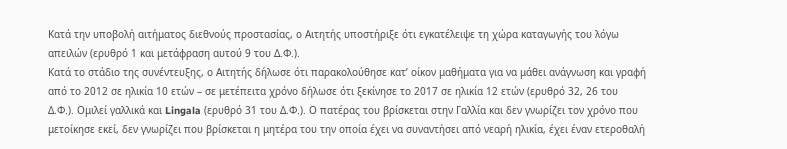Κατά την υποβολή αιτήματος διεθνούς προστασίας, ο Αιτητής υποστήριξε ότι εγκατέλειψε τη χώρα καταγωγής του λόγω απειλών (ερυθρό 1 και μετάφραση αυτού 9 του Δ.Φ.).
Κατά το στάδιο της συνέντευξης, ο Αιτητής δήλωσε ότι παρακολούθησε κατ’ οίκον μαθήματα για να μάθει ανάγνωση και γραφή από το 2012 σε ηλικία 10 ετών – σε μετέπειτα χρόνο δήλωσε ότι ξεκίνησε το 2017 σε ηλικία 12 ετών (ερυθρό 32, 26 του Δ.Φ.). Ομιλεί γαλλικά και Lingala (ερυθρό 31 του Δ.Φ.). Ο πατέρας του βρίσκεται στην Γαλλία και δεν γνωρίζει τον χρόνο που μετοίκησε εκεί, δεν γνωρίζει που βρίσκεται η μητέρα του την οποία έχει να συναντήσει από νεαρή ηλικία, έχει έναν ετεροθαλή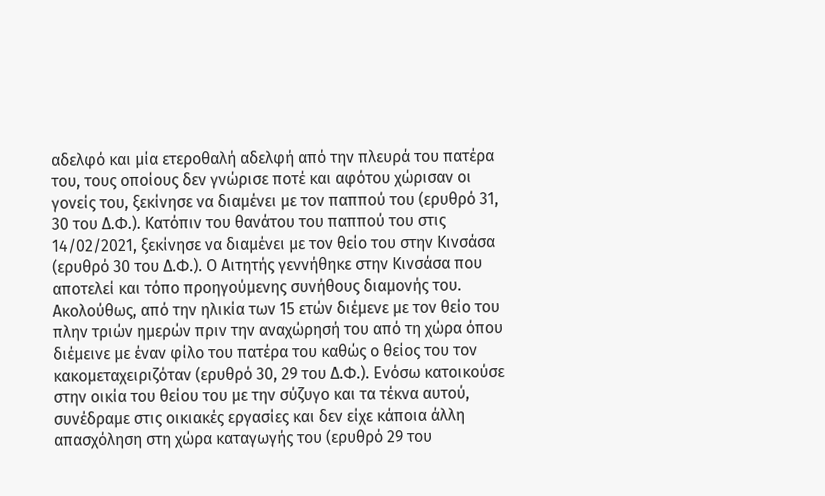αδελφό και μία ετεροθαλή αδελφή από την πλευρά του πατέρα του, τους οποίους δεν γνώρισε ποτέ και αφότου χώρισαν οι γονείς του, ξεκίνησε να διαμένει με τον παππού του (ερυθρό 31, 30 του Δ.Φ.). Κατόπιν του θανάτου του παππού του στις 14/02/2021, ξεκίνησε να διαμένει με τον θείο του στην Κινσάσα (ερυθρό 30 του Δ.Φ.). Ο Αιτητής γεννήθηκε στην Κινσάσα που αποτελεί και τόπο προηγούμενης συνήθους διαμονής του. Ακολούθως, από την ηλικία των 15 ετών διέμενε με τον θείο του πλην τριών ημερών πριν την αναχώρησή του από τη χώρα όπου διέμεινε με έναν φίλο του πατέρα του καθώς ο θείος του τον κακομεταχειριζόταν (ερυθρό 30, 29 του Δ.Φ.). Ενόσω κατοικούσε στην οικία του θείου του με την σύζυγο και τα τέκνα αυτού, συνέδραμε στις οικιακές εργασίες και δεν είχε κάποια άλλη απασχόληση στη χώρα καταγωγής του (ερυθρό 29 του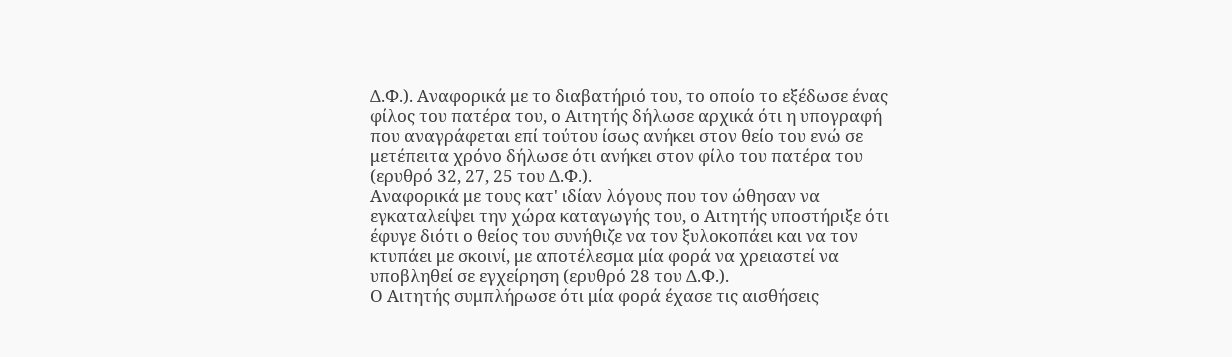Δ.Φ.). Αναφορικά με το διαβατήριό του, το οποίο το εξέδωσε ένας φίλος του πατέρα του, ο Αιτητής δήλωσε αρχικά ότι η υπογραφή που αναγράφεται επί τούτου ίσως ανήκει στον θείο του ενώ σε μετέπειτα χρόνο δήλωσε ότι ανήκει στον φίλο του πατέρα του (ερυθρό 32, 27, 25 του Δ.Φ.).
Αναφορικά με τους κατ' ιδίαν λόγους που τον ώθησαν να εγκαταλείψει την χώρα καταγωγής του, ο Αιτητής υποστήριξε ότι έφυγε διότι ο θείος του συνήθιζε να τον ξυλοκοπάει και να τον κτυπάει με σκοινί, με αποτέλεσμα μία φορά να χρειαστεί να υποβληθεί σε εγχείρηση (ερυθρό 28 του Δ.Φ.).
Ο Αιτητής συμπλήρωσε ότι μία φορά έχασε τις αισθήσεις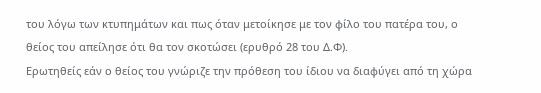του λόγω των κτυπημάτων και πως όταν μετοίκησε με τον φίλο του πατέρα του, ο θείος του απείλησε ότι θα τον σκοτώσει (ερυθρό 28 του Δ.Φ).
Ερωτηθείς εάν ο θείος του γνώριζε την πρόθεση του ίδιου να διαφύγει από τη χώρα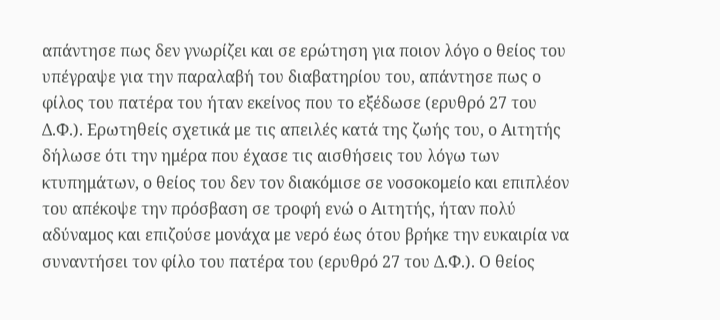απάντησε πως δεν γνωρίζει και σε ερώτηση για ποιον λόγο ο θείος του υπέγραψε για την παραλαβή του διαβατηρίου του, απάντησε πως ο φίλος του πατέρα του ήταν εκείνος που το εξέδωσε (ερυθρό 27 του Δ.Φ.). Ερωτηθείς σχετικά με τις απειλές κατά της ζωής του, ο Αιτητής δήλωσε ότι την ημέρα που έχασε τις αισθήσεις του λόγω των κτυπημάτων, ο θείος του δεν τον διακόμισε σε νοσοκομείο και επιπλέον του απέκοψε την πρόσβαση σε τροφή ενώ ο Αιτητής, ήταν πολύ αδύναμος και επιζούσε μονάχα με νερό έως ότου βρήκε την ευκαιρία να συναντήσει τον φίλο του πατέρα του (ερυθρό 27 του Δ.Φ.). Ο θείος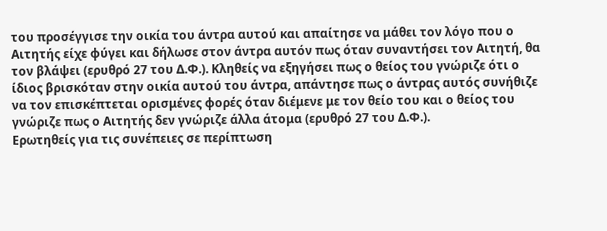του προσέγγισε την οικία του άντρα αυτού και απαίτησε να μάθει τον λόγο που ο Αιτητής είχε φύγει και δήλωσε στον άντρα αυτόν πως όταν συναντήσει τον Αιτητή, θα τον βλάψει (ερυθρό 27 του Δ.Φ.). Κληθείς να εξηγήσει πως ο θείος του γνώριζε ότι ο ίδιος βρισκόταν στην οικία αυτού του άντρα, απάντησε πως ο άντρας αυτός συνήθιζε να τον επισκέπτεται ορισμένες φορές όταν διέμενε με τον θείο του και ο θείος του γνώριζε πως ο Αιτητής δεν γνώριζε άλλα άτομα (ερυθρό 27 του Δ.Φ.).
Ερωτηθείς για τις συνέπειες σε περίπτωση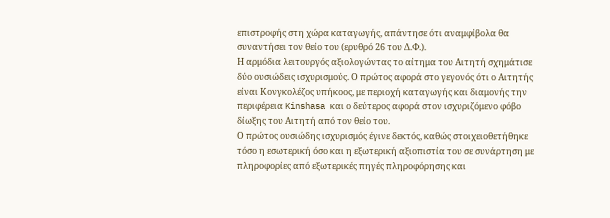επιστροφής στη χώρα καταγωγής, απάντησε ότι αναμφίβολα θα συναντήσει τον θείο του (ερυθρό 26 του Δ.Φ.).
Η αρμόδια λειτουργός αξιολογώντας το αίτημα του Αιτητή σχημάτισε δύο ουσιώδεις ισχυρισμούς. Ο πρώτος αφορά στο γεγονός ότι ο Αιτητής είναι Κονγκολέζος υπήκοος, με περιοχή καταγωγής και διαμονής την περιφέρεια Kinshasa και ο δεύτερος αφορά στον ισχυριζόμενο φόβο δίωξης του Αιτητή από τον θείο του.
Ο πρώτος ουσιώδης ισχυρισμός έγινε δεκτός, καθώς στοιχειοθετήθηκε τόσο η εσωτερική όσο και η εξωτερική αξιοπιστία του σε συνάρτηση με πληροφορίες από εξωτερικές πηγές πληροφόρησης και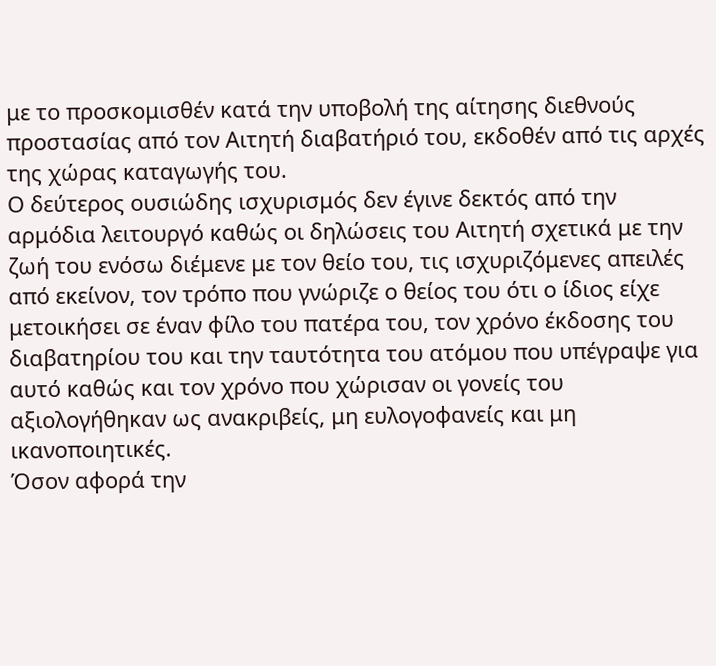με το προσκομισθέν κατά την υποβολή της αίτησης διεθνούς προστασίας από τον Αιτητή διαβατήριό του, εκδοθέν από τις αρχές της χώρας καταγωγής του.
Ο δεύτερος ουσιώδης ισχυρισμός δεν έγινε δεκτός από την αρμόδια λειτουργό καθώς οι δηλώσεις του Αιτητή σχετικά με την ζωή του ενόσω διέμενε με τον θείο του, τις ισχυριζόμενες απειλές από εκείνον, τον τρόπο που γνώριζε ο θείος του ότι ο ίδιος είχε μετοικήσει σε έναν φίλο του πατέρα του, τον χρόνο έκδοσης του διαβατηρίου του και την ταυτότητα του ατόμου που υπέγραψε για αυτό καθώς και τον χρόνο που χώρισαν οι γονείς του αξιολογήθηκαν ως ανακριβείς, μη ευλογοφανείς και μη ικανοποιητικές.
Όσον αφορά την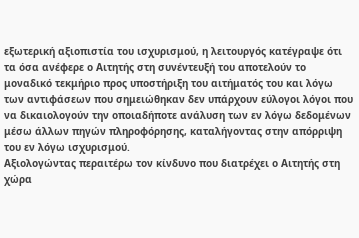εξωτερική αξιοπιστία του ισχυρισμού, η λειτουργός κατέγραψε ότι τα όσα ανέφερε ο Αιτητής στη συνέντευξή του αποτελούν το μοναδικό τεκμήριο προς υποστήριξη του αιτήματός του και λόγω των αντιφάσεων που σημειώθηκαν δεν υπάρχουν εύλογοι λόγοι που να δικαιολογούν την οποιαδήποτε ανάλυση των εν λόγω δεδομένων μέσω άλλων πηγών πληροφόρησης, καταλήγοντας στην απόρριψη του εν λόγω ισχυρισμού.
Αξιολογώντας περαιτέρω τον κίνδυνο που διατρέχει ο Αιτητής στη χώρα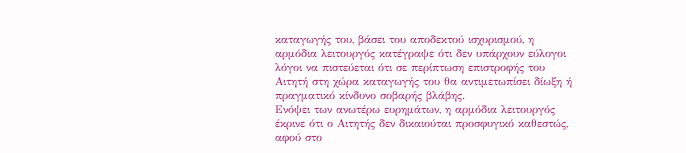καταγωγής του, βάσει του αποδεκτού ισχυρισμού, η αρμόδια λειτουργός κατέγραψε ότι δεν υπάρχουν εύλογοι λόγοι να πιστεύεται ότι σε περίπτωση επιστροφής του Αιτητή στη χώρα καταγωγής του θα αντιμετωπίσει δίωξη ή πραγματικό κίνδυνο σοβαρής βλάβης.
Ενόψει των ανωτέρω ευρημάτων, η αρμόδια λειτουργός έκρινε ότι ο Αιτητής δεν δικαιούται προσφυγικό καθεστώς, αφού στο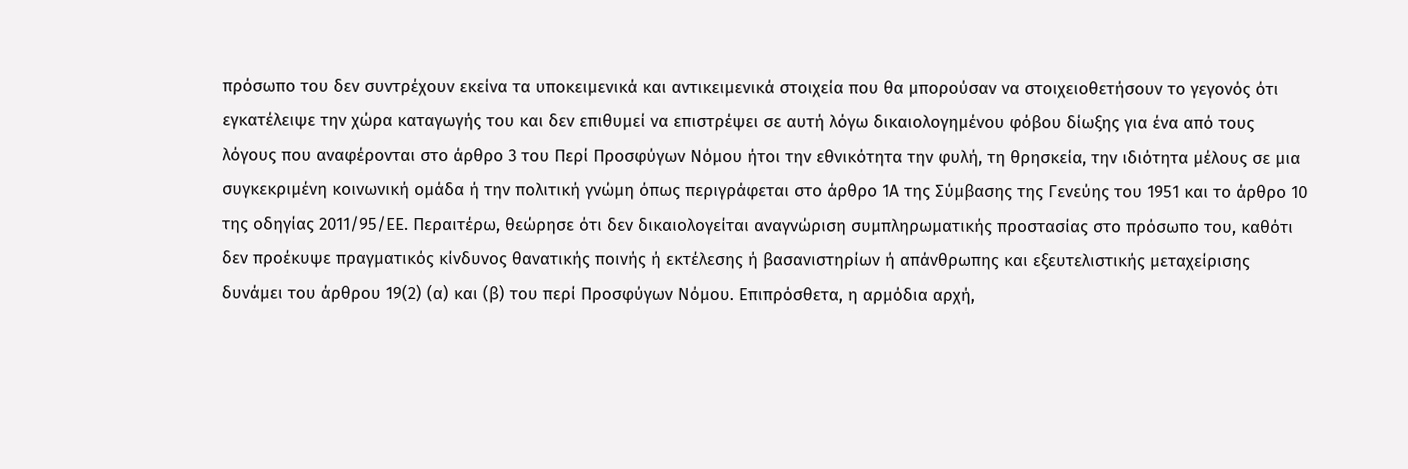πρόσωπο του δεν συντρέχουν εκείνα τα υποκειμενικά και αντικειμενικά στοιχεία που θα μπορούσαν να στοιχειοθετήσουν το γεγονός ότι εγκατέλειψε την χώρα καταγωγής του και δεν επιθυμεί να επιστρέψει σε αυτή λόγω δικαιολογημένου φόβου δίωξης για ένα από τους λόγους που αναφέρονται στο άρθρο 3 του Περί Προσφύγων Νόμου ήτοι την εθνικότητα την φυλή, τη θρησκεία, την ιδιότητα μέλους σε μια συγκεκριμένη κοινωνική ομάδα ή την πολιτική γνώμη όπως περιγράφεται στο άρθρο 1Α της Σύμβασης της Γενεύης του 1951 και το άρθρο 10 της οδηγίας 2011/95/ΕΕ. Περαιτέρω, θεώρησε ότι δεν δικαιολογείται αναγνώριση συμπληρωματικής προστασίας στο πρόσωπο του, καθότι δεν προέκυψε πραγματικός κίνδυνος θανατικής ποινής ή εκτέλεσης ή βασανιστηρίων ή απάνθρωπης και εξευτελιστικής μεταχείρισης δυνάμει του άρθρου 19(2) (α) και (β) του περί Προσφύγων Νόμου. Επιπρόσθετα, η αρμόδια αρχή,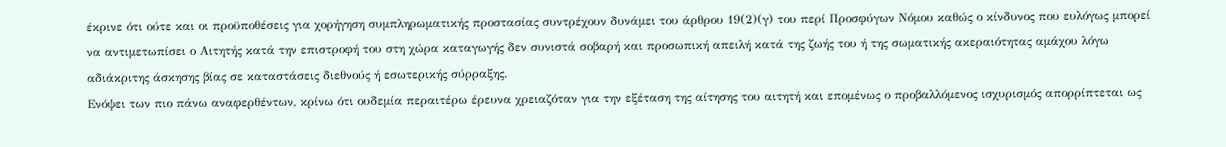έκρινε ότι ούτε και οι προϋποθέσεις για χορήγηση συμπληρωματικής προστασίας συντρέχουν δυνάμει του άρθρου 19(2)(γ) του περί Προσφύγων Νόμου καθώς ο κίνδυνος που ευλόγως μπορεί να αντιμετωπίσει ο Αιτητής κατά την επιστροφή του στη χώρα καταγωγής δεν συνιστά σοβαρή και προσωπική απειλή κατά της ζωής του ή της σωματικής ακεραιότητας αμάχου λόγω αδιάκριτης άσκησης βίας σε καταστάσεις διεθνούς ή εσωτερικής σύρραξης.
Ενόψει των πιο πάνω αναφερθέντων, κρίνω ότι ουδεμία περαιτέρω έρευνα χρειαζόταν για την εξέταση της αίτησης του αιτητή και επομένως ο προβαλλόμενος ισχυρισμός απορρίπτεται ως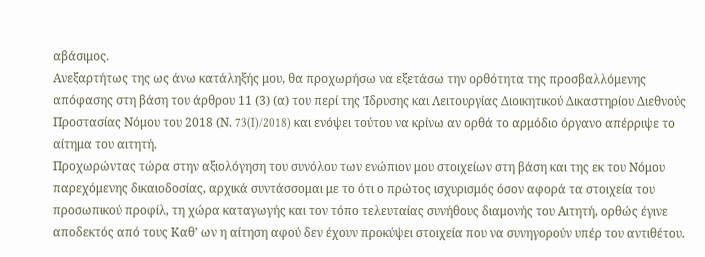αβάσιμος.
Ανεξαρτήτως της ως άνω κατάληξής μου, θα προχωρήσω να εξετάσω την ορθότητα της προσβαλλόμενης απόφασης στη βάση του άρθρου 11 (3) (α) του περί της Ίδρυσης και Λειτουργίας Διοικητικού Δικαστηρίου Διεθνούς Προστασίας Νόμου του 2018 (Ν. 73(I)/2018) και ενόψει τούτου να κρίνω αν ορθά το αρμόδιο όργανο απέρριψε το αίτημα του αιτητή.
Προχωρώντας τώρα στην αξιολόγηση του συνόλου των ενώπιον μου στοιχείων στη βάση και της εκ του Νόμου παρεχόμενης δικαιοδοσίας, αρχικά συντάσσομαι με το ότι ο πρώτος ισχυρισμός όσον αφορά τα στοιχεία του προσωπικού προφίλ, τη χώρα καταγωγής και τον τόπο τελευταίας συνήθους διαμονής του Αιτητή, ορθώς έγινε αποδεκτός από τους Καθ’ ων η αίτηση αφού δεν έχουν προκύψει στοιχεία που να συνηγορούν υπέρ του αντιθέτου.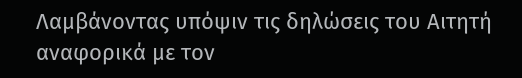Λαμβάνοντας υπόψιν τις δηλώσεις του Αιτητή αναφορικά με τον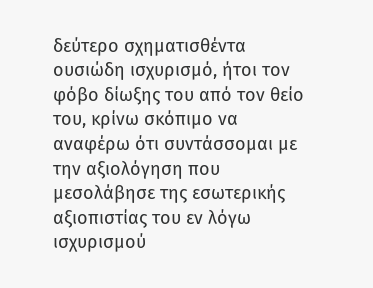δεύτερο σχηματισθέντα ουσιώδη ισχυρισμό, ήτοι τον φόβο δίωξης του από τον θείο του, κρίνω σκόπιμο να αναφέρω ότι συντάσσομαι με την αξιολόγηση που μεσολάβησε της εσωτερικής αξιοπιστίας του εν λόγω ισχυρισμού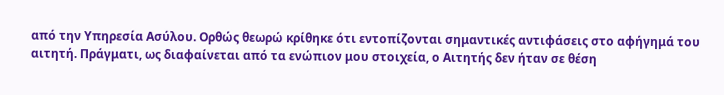από την Υπηρεσία Ασύλου. Ορθώς θεωρώ κρίθηκε ότι εντοπίζονται σημαντικές αντιφάσεις στο αφήγημά του αιτητή. Πράγματι, ως διαφαίνεται από τα ενώπιον μου στοιχεία, ο Αιτητής δεν ήταν σε θέση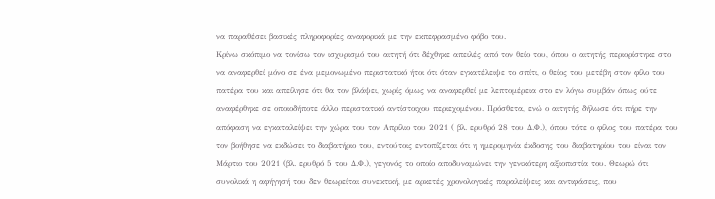να παραθέσει βασικές πληροφορίες αναφορικά με την εκπεφρασμένο φόβο του.
Κρίνω σκόπιμο να τονίσω τον ισχυρισμό του αιτητή ότι δέχθηκε απειλές από τον θείο του, όπου ο αιτητής περιορίστηκε στο να αναφερθεί μόνο σε ένα μεμονωμένο περιστατικό ήτοι ότι όταν εγκατέλειψε το σπίτι, ο θείος του μετέβη στον φίλο του πατέρα του και απείλησε ότι θα τον βλάψει, χωρίς όμως να αναφερθεί με λεπτομέρεια στο εν λόγω συμβάν όπως ούτε αναφέρθηκε σε οποιοδήποτε άλλο περιστατικό αντίστοιχου περιεχομένου. Πρόσθετα, ενώ ο αιτητής δήλωσε ότι πήρε την απόφαση να εγκαταλείψει την χώρα του τον Απρίλιο του 2021 ( βλ. ερυθρό 28 του Δ.Φ.), όπου τότε ο φίλος του πατέρα του τον βοήθησε να εκδώσει το διαβατήριο του, εντούτοις εντοπίζεται ότι η ημερομηνία έκδοσης του διαβατηρίου του είναι τον Μάρτιο του 2021 (βλ. ερυθρό 5 του Δ.Φ.), γεγονός το οποίο αποδυναμώνει την γενικότερη αξιοπιστία του. Θεωρώ ότι συνολικά η αφήγησή του δεν θεωρείται συνεκτική, με αρκετές χρονολογικές παραλείψεις και αντιφάσεις, που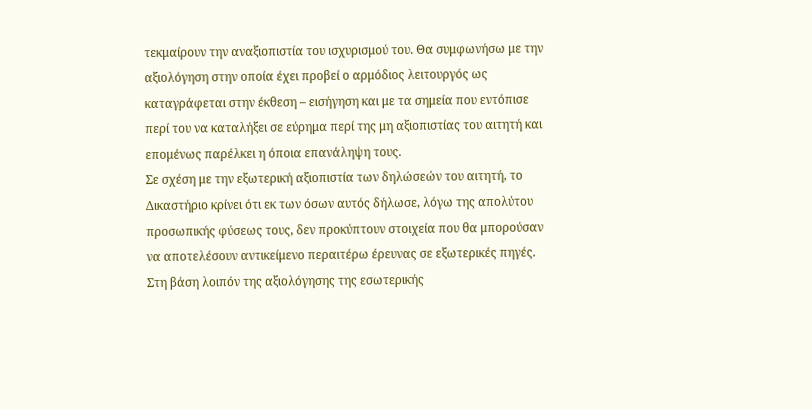τεκμαίρουν την αναξιοπιστία του ισχυρισμού του. Θα συμφωνήσω με την αξιολόγηση στην οποία έχει προβεί ο αρμόδιος λειτουργός ως καταγράφεται στην έκθεση – εισήγηση και με τα σημεία που εντόπισε περί του να καταλήξει σε εύρημα περί της μη αξιοπιστίας του αιτητή και επομένως παρέλκει η όποια επανάληψη τους.
Σε σχέση με την εξωτερική αξιοπιστία των δηλώσεών του αιτητή, το Δικαστήριο κρίνει ότι εκ των όσων αυτός δήλωσε, λόγω της απολύτου προσωπικής φύσεως τους, δεν προκύπτουν στοιχεία που θα μπορούσαν να αποτελέσουν αντικείμενο περαιτέρω έρευνας σε εξωτερικές πηγές. Στη βάση λοιπόν της αξιολόγησης της εσωτερικής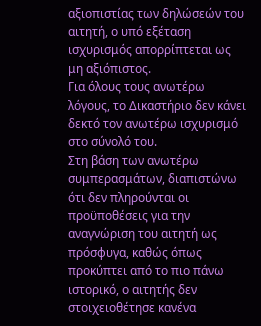αξιοπιστίας των δηλώσεών του αιτητή, ο υπό εξέταση ισχυρισμός απορρίπτεται ως μη αξιόπιστος.
Για όλους τους ανωτέρω λόγους, το Δικαστήριο δεν κάνει δεκτό τον ανωτέρω ισχυρισμό στο σύνολό του.
Στη βάση των ανωτέρω συμπερασμάτων, διαπιστώνω ότι δεν πληρούνται οι προϋποθέσεις για την αναγνώριση του αιτητή ως πρόσφυγα, καθώς όπως προκύπτει από το πιο πάνω ιστορικό, ο αιτητής δεν στοιχειοθέτησε κανένα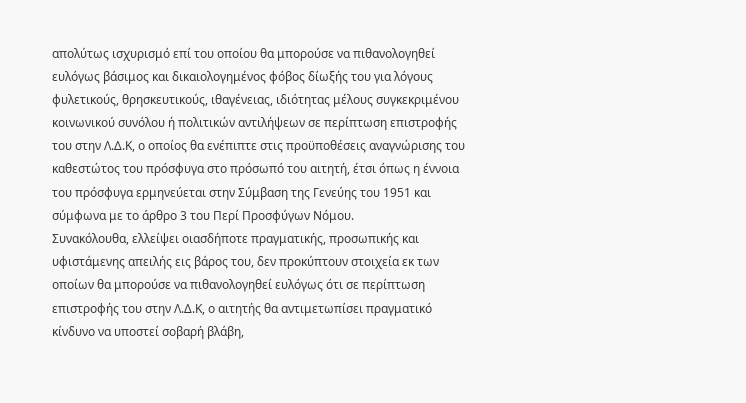απολύτως ισχυρισμό επί του οποίου θα μπορούσε να πιθανολογηθεί ευλόγως βάσιμος και δικαιολογημένος φόβος δίωξής του για λόγους φυλετικούς, θρησκευτικούς, ιθαγένειας, ιδιότητας μέλους συγκεκριμένου κοινωνικού συνόλου ή πολιτικών αντιλήψεων σε περίπτωση επιστροφής του στην Λ.Δ.Κ, ο οποίος θα ενέπιπτε στις προϋποθέσεις αναγνώρισης του καθεστώτος του πρόσφυγα στο πρόσωπό του αιτητή, έτσι όπως η έννοια του πρόσφυγα ερμηνεύεται στην Σύμβαση της Γενεύης του 1951 και σύμφωνα με το άρθρο 3 του Περί Προσφύγων Νόμου.
Συνακόλουθα, ελλείψει οιασδήποτε πραγματικής, προσωπικής και υφιστάμενης απειλής εις βάρος του, δεν προκύπτουν στοιχεία εκ των οποίων θα μπορούσε να πιθανολογηθεί ευλόγως ότι σε περίπτωση επιστροφής του στην Λ.Δ.Κ, ο αιτητής θα αντιμετωπίσει πραγματικό κίνδυνο να υποστεί σοβαρή βλάβη,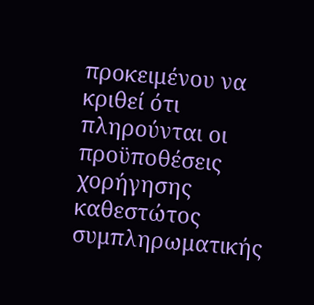προκειμένου να κριθεί ότι πληρούνται οι προϋποθέσεις χορήγησης καθεστώτος συμπληρωματικής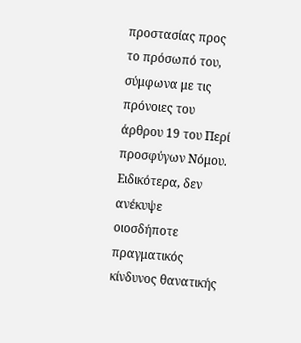προστασίας προς το πρόσωπό του, σύμφωνα με τις πρόνοιες του άρθρου 19 του Περί προσφύγων Νόμου. Ειδικότερα, δεν ανέκυψε οιοσδήποτε πραγματικός κίνδυνος θανατικής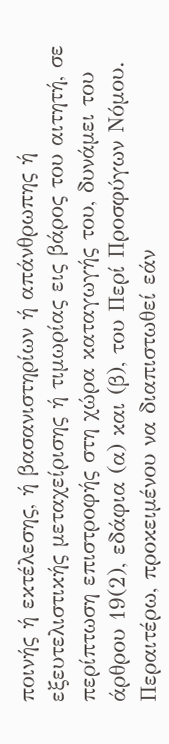ποινής ή εκτέλεσης, ή βασανιστηρίων ή απάνθρωπης ή εξευτελιστικής μεταχείρισης ή τιμωρίας εις βάρος του αιτητή, σε περίπτωση επιστροφής στη χώρα καταγωγής του, δυνάμει του άρθρου 19(2), εδάφια (α) και (β), του Περί Προσφύγων Νόμου.
Περαιτέρω, προκειμένου να διαπιστωθεί εάν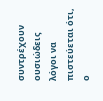συντρέχουν ουσιώδεις λόγοι να πιστεύεται ότι, ο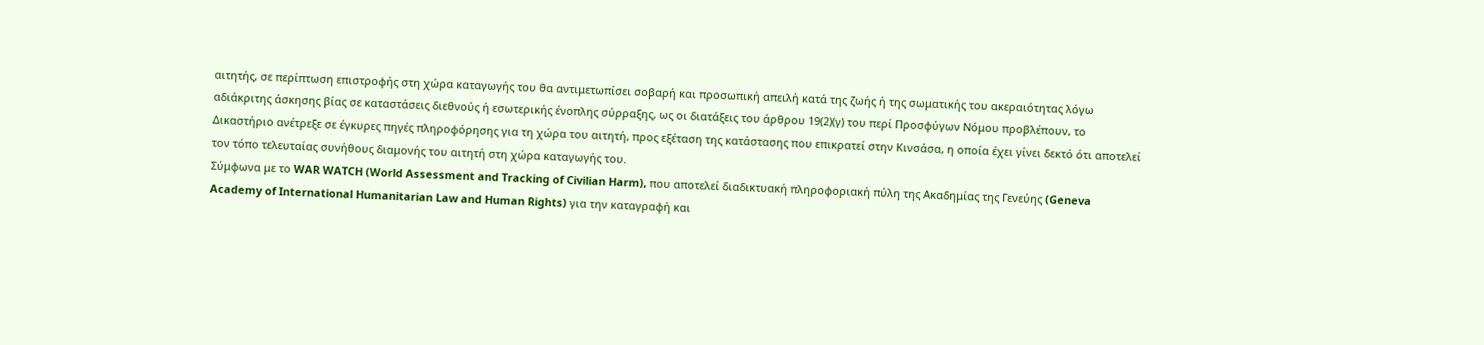αιτητής, σε περίπτωση επιστροφής στη χώρα καταγωγής του θα αντιμετωπίσει σοβαρή και προσωπική απειλή κατά της ζωής ή της σωματικής του ακεραιότητας λόγω αδιάκριτης άσκησης βίας σε καταστάσεις διεθνούς ή εσωτερικής ένοπλης σύρραξης, ως οι διατάξεις του άρθρου 19(2)(γ) του περί Προσφύγων Νόμου προβλέπουν, το Δικαστήριο ανέτρεξε σε έγκυρες πηγές πληροφόρησης για τη χώρα του αιτητή, προς εξέταση της κατάστασης που επικρατεί στην Κινσάσα, η οποία έχει γίνει δεκτό ότι αποτελεί τον τόπο τελευταίας συνήθους διαμονής του αιτητή στη χώρα καταγωγής του.
Σύμφωνα με το WAR WATCH (World Assessment and Tracking of Civilian Harm), που αποτελεί διαδικτυακή πληροφοριακή πύλη της Ακαδημίας της Γενεύης (Geneva Academy of International Humanitarian Law and Human Rights) για την καταγραφή και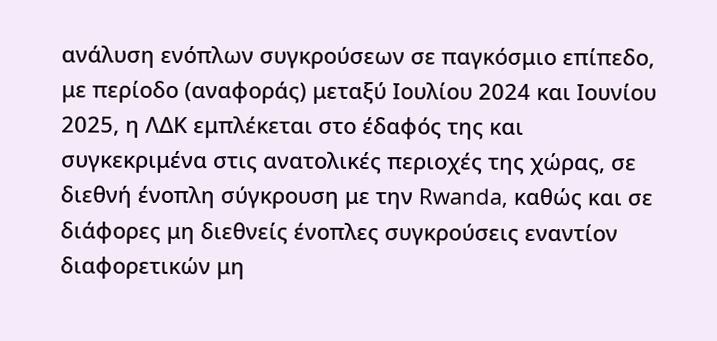ανάλυση ενόπλων συγκρούσεων σε παγκόσμιο επίπεδο, με περίοδο (αναφοράς) μεταξύ Ιουλίου 2024 και Ιουνίου 2025, η ΛΔΚ εμπλέκεται στο έδαφός της και συγκεκριμένα στις ανατολικές περιοχές της χώρας, σε διεθνή ένοπλη σύγκρουση με την Rwanda, καθώς και σε διάφορες μη διεθνείς ένοπλες συγκρούσεις εναντίον διαφορετικών μη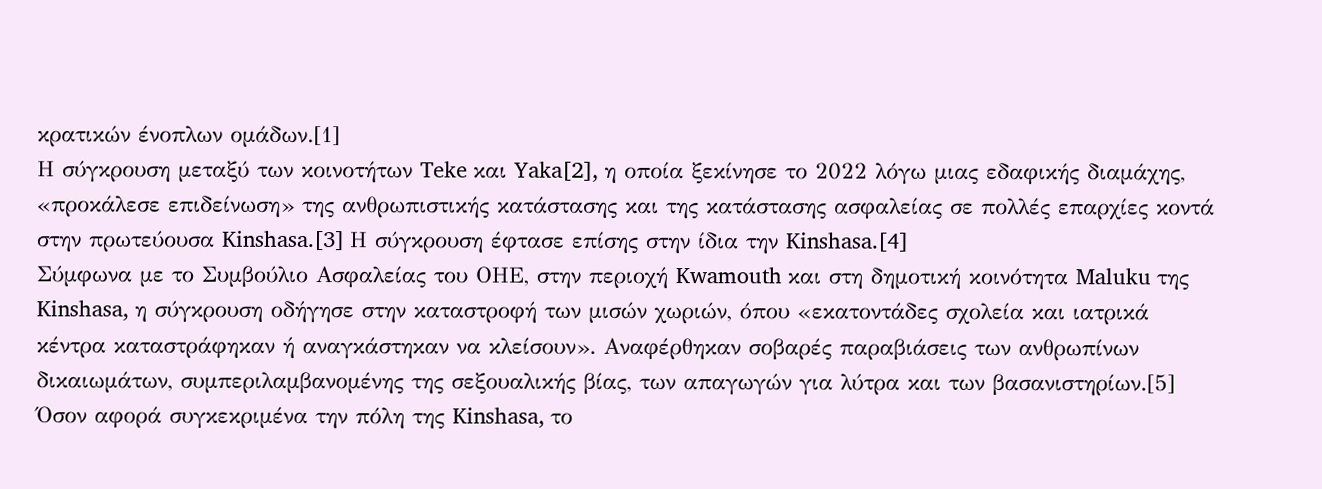κρατικών ένοπλων ομάδων.[1]
Η σύγκρουση μεταξύ των κοινοτήτων Teke και Yaka[2], η οποία ξεκίνησε το 2022 λόγω μιας εδαφικής διαμάχης, «προκάλεσε επιδείνωση» της ανθρωπιστικής κατάστασης και της κατάστασης ασφαλείας σε πολλές επαρχίες κοντά στην πρωτεύουσα Kinshasa.[3] Η σύγκρουση έφτασε επίσης στην ίδια την Kinshasa.[4]
Σύμφωνα με το Συμβούλιο Ασφαλείας του ΟΗΕ, στην περιοχή Kwamouth και στη δημοτική κοινότητα Maluku της Kinshasa, η σύγκρουση οδήγησε στην καταστροφή των μισών χωριών, όπου «εκατοντάδες σχολεία και ιατρικά κέντρα καταστράφηκαν ή αναγκάστηκαν να κλείσουν». Αναφέρθηκαν σοβαρές παραβιάσεις των ανθρωπίνων δικαιωμάτων, συμπεριλαμβανομένης της σεξουαλικής βίας, των απαγωγών για λύτρα και των βασανιστηρίων.[5]
Όσον αφορά συγκεκριμένα την πόλη της Kinshasa, το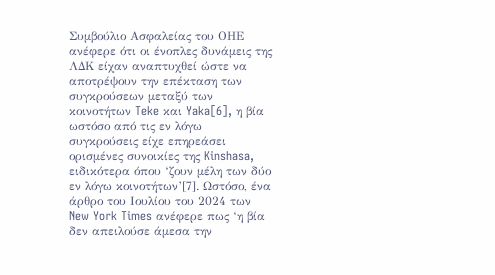Συμβούλιο Ασφαλείας του ΟΗΕ ανέφερε ότι οι ένοπλες δυνάμεις της ΛΔΚ είχαν αναπτυχθεί ώστε να αποτρέψουν την επέκταση των συγκρούσεων μεταξύ των κοινοτήτων Teke και Yaka[6], η βία ωστόσο από τις εν λόγω συγκρούσεις είχε επηρεάσει ορισμένες συνοικίες της Kinshasa, ειδικότερα όπου ‘ζουν μέλη των δύο εν λόγω κοινοτήτων’[7]. Ωστόσο, ένα άρθρο του Ιουλίου του 2024 των New York Times ανέφερε πως ‘η βία δεν απειλούσε άμεσα την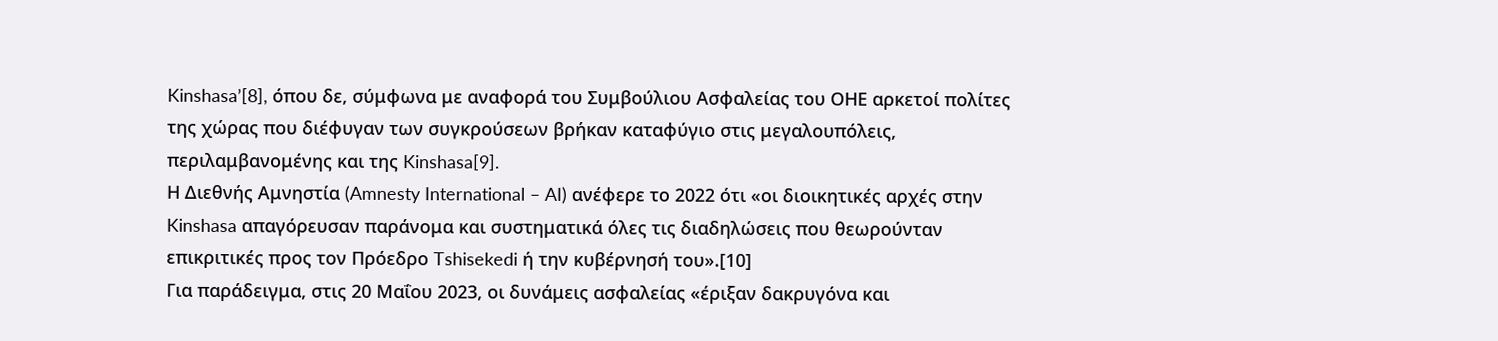Kinshasa’[8], όπου δε, σύμφωνα με αναφορά του Συμβούλιου Ασφαλείας του ΟΗΕ αρκετοί πολίτες της χώρας που διέφυγαν των συγκρούσεων βρήκαν καταφύγιο στις μεγαλουπόλεις, περιλαμβανομένης και της Kinshasa[9].
Η Διεθνής Αμνηστία (Amnesty International – AI) ανέφερε το 2022 ότι «οι διοικητικές αρχές στην Kinshasa απαγόρευσαν παράνομα και συστηματικά όλες τις διαδηλώσεις που θεωρούνταν επικριτικές προς τον Πρόεδρο Tshisekedi ή την κυβέρνησή του».[10]
Για παράδειγμα, στις 20 Μαΐου 2023, οι δυνάμεις ασφαλείας «έριξαν δακρυγόνα και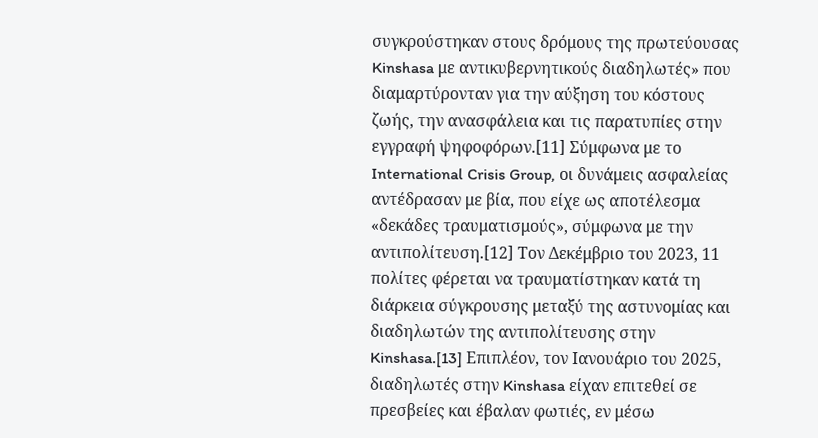συγκρούστηκαν στους δρόμους της πρωτεύουσας Kinshasa με αντικυβερνητικούς διαδηλωτές» που διαμαρτύρονταν για την αύξηση του κόστους ζωής, την ανασφάλεια και τις παρατυπίες στην εγγραφή ψηφοφόρων.[11] Σύμφωνα με το International Crisis Group, οι δυνάμεις ασφαλείας αντέδρασαν με βία, που είχε ως αποτέλεσμα «δεκάδες τραυματισμούς», σύμφωνα με την αντιπολίτευση.[12] Τον Δεκέμβριο του 2023, 11 πολίτες φέρεται να τραυματίστηκαν κατά τη διάρκεια σύγκρουσης μεταξύ της αστυνομίας και διαδηλωτών της αντιπολίτευσης στην Kinshasa.[13] Επιπλέον, τον Ιανουάριο του 2025, διαδηλωτές στην Kinshasa είχαν επιτεθεί σε πρεσβείες και έβαλαν φωτιές, εν μέσω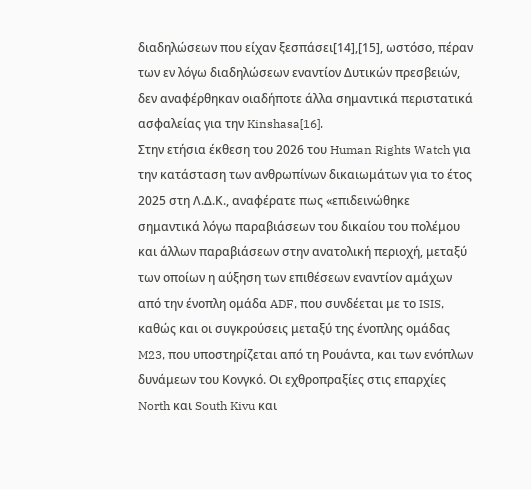διαδηλώσεων που είχαν ξεσπάσει[14],[15], ωστόσο, πέραν των εν λόγω διαδηλώσεων εναντίον Δυτικών πρεσβειών, δεν αναφέρθηκαν οιαδήποτε άλλα σημαντικά περιστατικά ασφαλείας για την Kinshasa[16].
Στην ετήσια έκθεση του 2026 του Human Rights Watch για την κατάσταση των ανθρωπίνων δικαιωμάτων για το έτος 2025 στη Λ.Δ.Κ., αναφέρατε πως «επιδεινώθηκε σημαντικά λόγω παραβιάσεων του δικαίου του πολέμου και άλλων παραβιάσεων στην ανατολική περιοχή, μεταξύ των οποίων η αύξηση των επιθέσεων εναντίον αμάχων από την ένοπλη ομάδα ADF, που συνδέεται με το ISIS, καθώς και οι συγκρούσεις μεταξύ της ένοπλης ομάδας M23, που υποστηρίζεται από τη Ρουάντα, και των ενόπλων δυνάμεων του Κονγκό. Οι εχθροπραξίες στις επαρχίες North και South Kivu και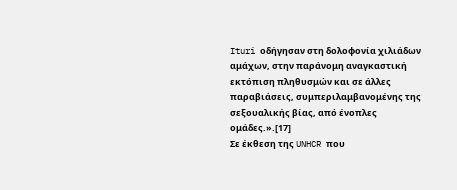Ituri οδήγησαν στη δολοφονία χιλιάδων αμάχων, στην παράνομη αναγκαστική εκτόπιση πληθυσμών και σε άλλες παραβιάσεις, συμπεριλαμβανομένης της σεξουαλικής βίας, από ένοπλες ομάδες.».[17]
Σε έκθεση της UNHCR που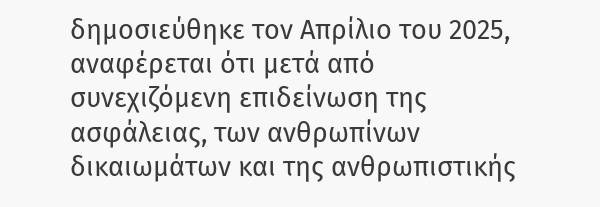δημοσιεύθηκε τον Απρίλιο του 2025, αναφέρεται ότι μετά από συνεχιζόμενη επιδείνωση της ασφάλειας, των ανθρωπίνων δικαιωμάτων και της ανθρωπιστικής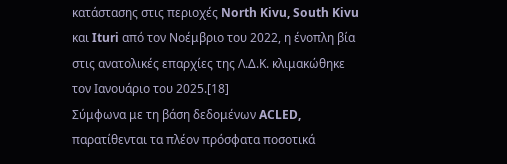κατάστασης στις περιοχές North Kivu, South Kivu και Ituri από τον Νοέμβριο του 2022, η ένοπλη βία στις ανατολικές επαρχίες της Λ.Δ.Κ. κλιμακώθηκε τον Ιανουάριο του 2025.[18]
Σύμφωνα με τη βάση δεδομένων ACLED, παρατίθενται τα πλέον πρόσφατα ποσοτικά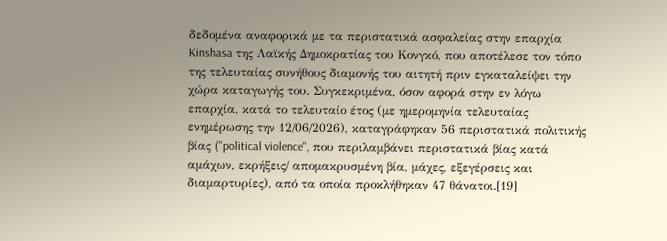δεδομένα αναφορικά με τα περιστατικά ασφαλείας στην επαρχία Kinshasa της Λαϊκής Δημοκρατίας του Κονγκό, που αποτέλεσε τον τόπο της τελευταίας συνήθους διαμονής του αιτητή πριν εγκαταλείψει την χώρα καταγωγής του. Συγκεκριμένα, όσον αφορά στην εν λόγω επαρχία, κατά το τελευταίο έτος (με ημερομηνία τελευταίας ενημέρωσης την 12/06/2026), καταγράφηκαν 56 περιστατικά πολιτικής βίας ("political violence", που περιλαμβάνει περιστατικά βίας κατά αμάχων, εκρήξεις/ απομακρυσμένη βία, μάχες, εξεγέρσεις και διαμαρτυρίες), από τα οποία προκλήθηκαν 47 θάνατοι.[19]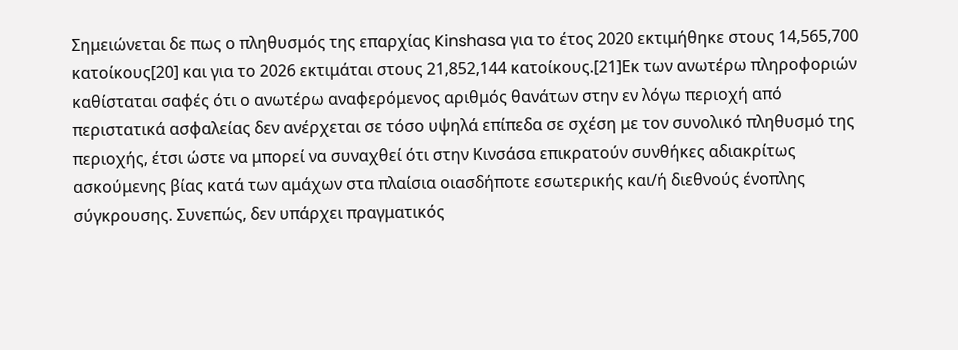Σημειώνεται δε πως ο πληθυσμός της επαρχίας Kinshasa για το έτος 2020 εκτιμήθηκε στους 14,565,700 κατοίκους[20] και για το 2026 εκτιμάται στους 21,852,144 κατοίκους.[21]Εκ των ανωτέρω πληροφοριών καθίσταται σαφές ότι ο ανωτέρω αναφερόμενος αριθμός θανάτων στην εν λόγω περιοχή από περιστατικά ασφαλείας δεν ανέρχεται σε τόσο υψηλά επίπεδα σε σχέση με τον συνολικό πληθυσμό της περιοχής, έτσι ώστε να μπορεί να συναχθεί ότι στην Κινσάσα επικρατούν συνθήκες αδιακρίτως ασκούμενης βίας κατά των αμάχων στα πλαίσια οιασδήποτε εσωτερικής και/ή διεθνούς ένοπλης σύγκρουσης. Συνεπώς, δεν υπάρχει πραγματικός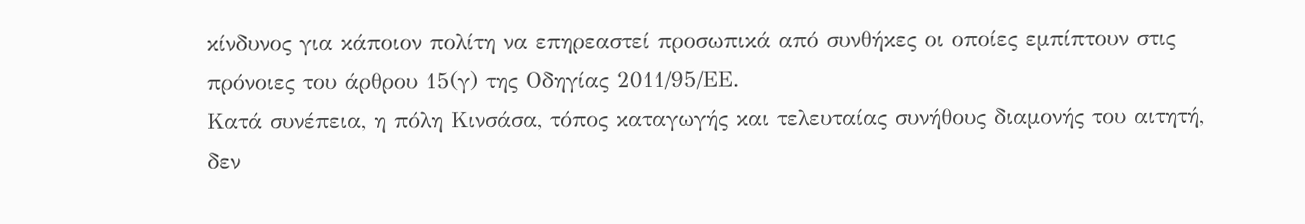κίνδυνος για κάποιον πολίτη να επηρεαστεί προσωπικά από συνθήκες οι οποίες εμπίπτουν στις πρόνοιες του άρθρου 15(γ) της Οδηγίας 2011/95/ΕΕ.
Κατά συνέπεια, η πόλη Κινσάσα, τόπος καταγωγής και τελευταίας συνήθους διαμονής του αιτητή, δεν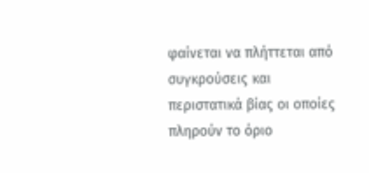φαίνεται να πλήττεται από συγκρούσεις και περιστατικά βίας οι οποίες πληρούν το όριο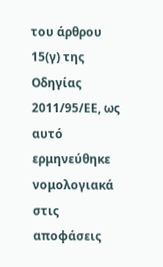του άρθρου 15(γ) της Οδηγίας 2011/95/ΕΕ, ως αυτό ερμηνεύθηκε νομολογιακά στις αποφάσεις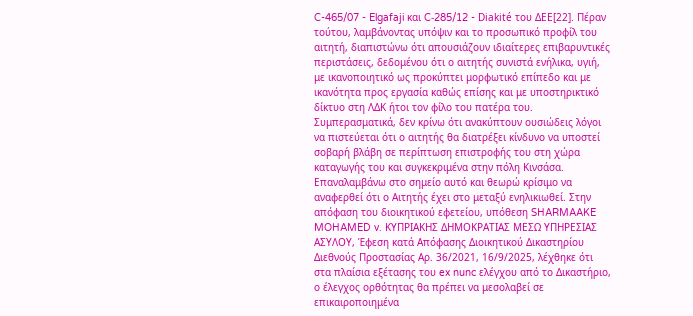C-465/07 - Elgafaji και C‑285/12 - Diakité του ΔΕΕ[22]. Πέραν τούτου, λαμβάνοντας υπόψιν και το προσωπικό προφίλ του αιτητή, διαπιστώνω ότι απουσιάζουν ιδιαίτερες επιβαρυντικές περιστάσεις, δεδομένου ότι ο αιτητής συνιστά ενήλικα, υγιή, με ικανοποιητικό ως προκύπτει μορφωτικό επίπεδο και με ικανότητα προς εργασία καθώς επίσης και με υποστηρικτικό δίκτυο στη ΛΔΚ ήτοι τον φίλο του πατέρα του. Συμπερασματικά, δεν κρίνω ότι ανακύπτουν ουσιώδεις λόγοι να πιστεύεται ότι ο αιτητής θα διατρέξει κίνδυνο να υποστεί σοβαρή βλάβη σε περίπτωση επιστροφής του στη χώρα καταγωγής του και συγκεκριμένα στην πόλη Κινσάσα.
Επαναλαμβάνω στο σημείο αυτό και θεωρώ κρίσιμο να αναφερθεί ότι ο Αιτητής έχει στο μεταξύ ενηλικιωθεί. Στην απόφαση του διοικητικού εφετείου, υπόθεση SHARMAAKE MOHAMED v. ΚΥΠΡΙΑΚΗΣ ΔΗΜΟΚΡΑΤΙΑΣ ΜΕΣΩ ΥΠΗΡΕΣΙΑΣ ΑΣΥΛΟΥ, Έφεση κατά Απόφασης Διοικητικού Δικαστηρίου Διεθνούς Προστασίας Αρ. 36/2021, 16/9/2025, λέχθηκε ότι στα πλαίσια εξέτασης του ex nunc ελέγχου από το Δικαστήριο, ο έλεγχος ορθότητας θα πρέπει να μεσολαβεί σε επικαιροποιημένα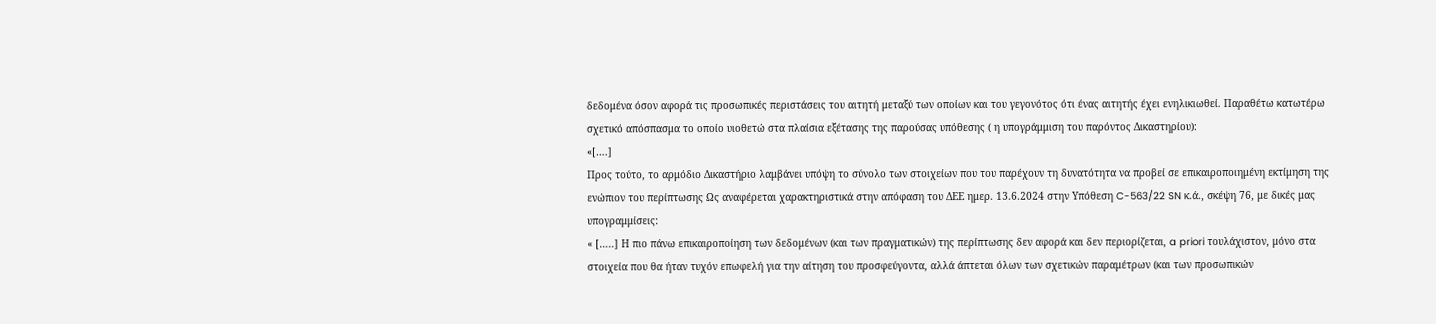δεδομένα όσον αφορά τις προσωπικές περιστάσεις του αιτητή μεταξύ των οποίων και του γεγονότος ότι ένας αιτητής έχει ενηλικιωθεί. Παραθέτω κατωτέρω σχετικό απόσπασμα το οποίο υιοθετώ στα πλαίσια εξέτασης της παρούσας υπόθεσης ( η υπογράμμιση του παρόντος Δικαστηρίου):
«[….]
Προς τούτο, το αρμόδιο Δικαστήριο λαμβάνει υπόψη το σύνολο των στοιχείων που του παρέχουν τη δυνατότητα να προβεί σε επικαιροποιημένη εκτίμηση της ενώπιον του περίπτωσης Ως αναφέρεται χαρακτηριστικά στην απόφαση του ΔΕΕ ημερ. 13.6.2024 στην Υπόθεση C-563/22 SN κ.ά., σκέψη 76, με δικές μας υπογραμμίσεις:
« […..] Η πιο πάνω επικαιροποίηση των δεδομένων (και των πραγματικών) της περίπτωσης δεν αφορά και δεν περιορίζεται, a priori τουλάχιστον, μόνο στα στοιχεία που θα ήταν τυχόν επωφελή για την αίτηση του προσφεύγοντα, αλλά άπτεται όλων των σχετικών παραμέτρων (και των προσωπικών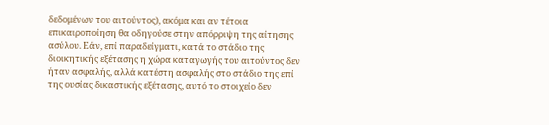δεδομένων του αιτούντος), ακόμα και αν τέτοια επικαιροποίηση θα οδηγούσε στην απόρριψη της αίτησης ασύλου. Εάν, επί παραδείγματι, κατά το στάδιο της διοικητικής εξέτασης η χώρα καταγωγής του αιτούντος δεν ήταν ασφαλής, αλλά κατέστη ασφαλής στο στάδιο της επί της ουσίας δικαστικής εξέτασης, αυτό το στοιχείο δεν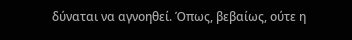δύναται να αγνοηθεί. Όπως, βεβαίως, ούτε η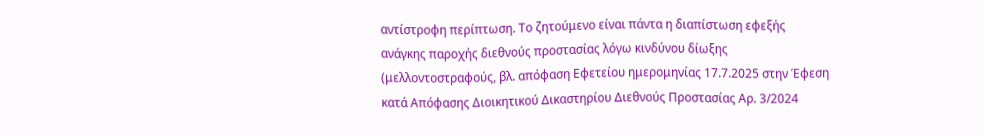αντίστροφη περίπτωση. Το ζητούμενο είναι πάντα η διαπίστωση εφεξής ανάγκης παροχής διεθνούς προστασίας λόγω κινδύνου δίωξης (μελλοντοστραφούς, βλ. απόφαση Εφετείου ημερομηνίας 17.7.2025 στην Έφεση κατά Απόφασης Διοικητικού Δικαστηρίου Διεθνούς Προστασίας Αρ. 3/2024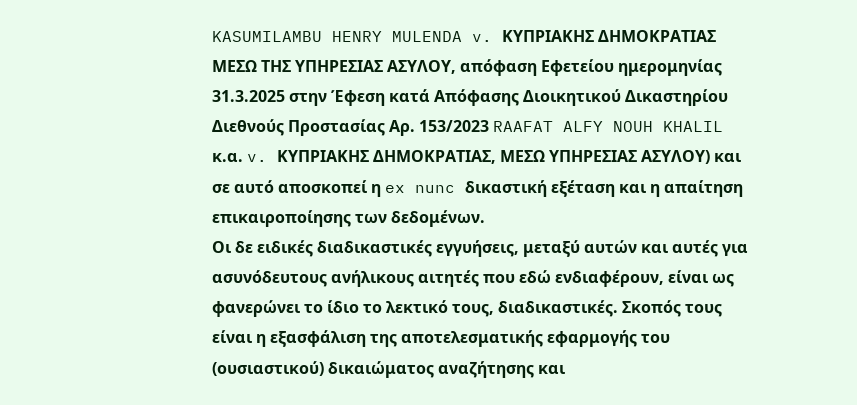KASUMILAMBU HENRY MULENDA v. ΚΥΠΡΙΑΚΗΣ ΔΗΜΟΚΡΑΤΙΑΣ ΜΕΣΩ ΤΗΣ ΥΠΗΡΕΣΙΑΣ ΑΣΥΛΟΥ, απόφαση Εφετείου ημερομηνίας 31.3.2025 στην Έφεση κατά Απόφασης Διοικητικού Δικαστηρίου Διεθνούς Προστασίας Αρ. 153/2023 RAAFAT ALFY NOUH KHALIL κ.α. v. ΚΥΠΡΙΑΚΗΣ ΔΗΜΟΚΡΑΤΙΑΣ, ΜΕΣΩ ΥΠΗΡΕΣΙΑΣ ΑΣΥΛΟΥ) και σε αυτό αποσκοπεί η ex nunc δικαστική εξέταση και η απαίτηση επικαιροποίησης των δεδομένων.
Οι δε ειδικές διαδικαστικές εγγυήσεις, μεταξύ αυτών και αυτές για ασυνόδευτους ανήλικους αιτητές που εδώ ενδιαφέρουν, είναι ως φανερώνει το ίδιο το λεκτικό τους, διαδικαστικές. Σκοπός τους είναι η εξασφάλιση της αποτελεσματικής εφαρμογής του (ουσιαστικού) δικαιώματος αναζήτησης και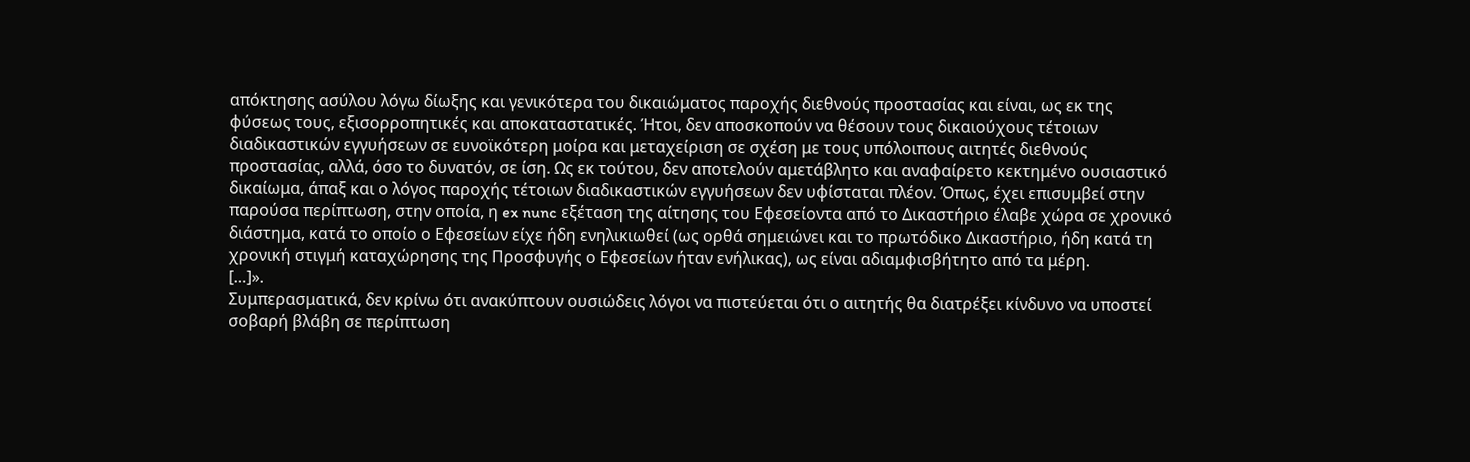απόκτησης ασύλου λόγω δίωξης και γενικότερα του δικαιώματος παροχής διεθνούς προστασίας και είναι, ως εκ της φύσεως τους, εξισορροπητικές και αποκαταστατικές. Ήτοι, δεν αποσκοπούν να θέσουν τους δικαιούχους τέτοιων διαδικαστικών εγγυήσεων σε ευνοϊκότερη μοίρα και μεταχείριση σε σχέση με τους υπόλοιπους αιτητές διεθνούς προστασίας, αλλά, όσο το δυνατόν, σε ίση. Ως εκ τούτου, δεν αποτελούν αμετάβλητο και αναφαίρετο κεκτημένο ουσιαστικό δικαίωμα, άπαξ και ο λόγος παροχής τέτοιων διαδικαστικών εγγυήσεων δεν υφίσταται πλέον. Όπως, έχει επισυμβεί στην παρούσα περίπτωση, στην οποία, η ex nunc εξέταση της αίτησης του Εφεσείοντα από το Δικαστήριο έλαβε χώρα σε χρονικό διάστημα, κατά το οποίο ο Εφεσείων είχε ήδη ενηλικιωθεί (ως ορθά σημειώνει και το πρωτόδικο Δικαστήριο, ήδη κατά τη χρονική στιγμή καταχώρησης της Προσφυγής ο Εφεσείων ήταν ενήλικας), ως είναι αδιαμφισβήτητο από τα μέρη.
[…]».
Συμπερασματικά, δεν κρίνω ότι ανακύπτουν ουσιώδεις λόγοι να πιστεύεται ότι ο αιτητής θα διατρέξει κίνδυνο να υποστεί σοβαρή βλάβη σε περίπτωση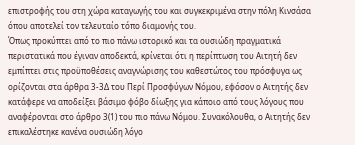επιστροφής του στη χώρα καταγωγής του και συγκεκριμένα στην πόλη Κινσάσα όπου αποτελεί τον τελευταίο τόπο διαμονής του.
Όπως προκύπτει από το πιο πάνω ιστορικό και τα ουσιώδη πραγματικά περιστατικά που έγιναν αποδεκτά, κρίνεται ότι η περίπτωση του Αιτητή δεν εμπίπτει στις προϋποθέσεις αναγνώρισης του καθεστώτος του πρόσφυγα ως ορίζονται στα άρθρα 3-3Δ του Περί Προσφύγων Νόμου, εφόσον ο Αιτητής δεν κατάφερε να αποδείξει βάσιμο φόβο δίωξης για κάποιο από τους λόγους που αναφέρονται στο άρθρο 3(1) του πιο πάνω Νόμου. Συνακόλουθα, ο Αιτητής δεν επικαλέστηκε κανένα ουσιώδη λόγο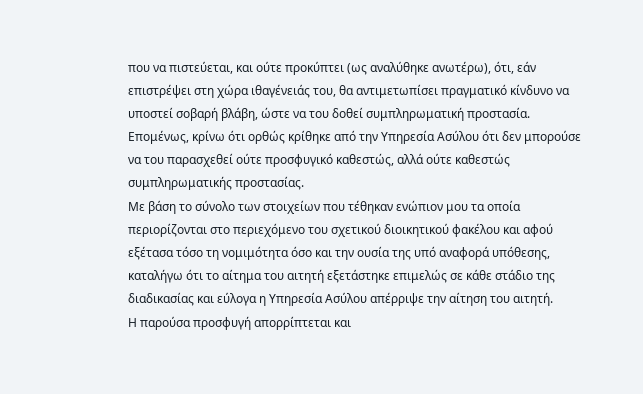που να πιστεύεται, και ούτε προκύπτει (ως αναλύθηκε ανωτέρω), ότι, εάν επιστρέψει στη χώρα ιθαγένειάς του, θα αντιμετωπίσει πραγματικό κίνδυνο να υποστεί σοβαρή βλάβη, ώστε να του δοθεί συμπληρωματική προστασία.
Επομένως, κρίνω ότι ορθώς κρίθηκε από την Υπηρεσία Ασύλου ότι δεν μπορούσε να του παρασχεθεί ούτε προσφυγικό καθεστώς, αλλά ούτε καθεστώς συμπληρωματικής προστασίας.
Με βάση το σύνολο των στοιχείων που τέθηκαν ενώπιον μου τα οποία περιορίζονται στο περιεχόμενο του σχετικού διοικητικού φακέλου και αφού εξέτασα τόσο τη νομιμότητα όσο και την ουσία της υπό αναφορά υπόθεσης, καταλήγω ότι το αίτημα του αιτητή εξετάστηκε επιμελώς σε κάθε στάδιο της διαδικασίας και εύλογα η Υπηρεσία Ασύλου απέρριψε την αίτηση του αιτητή.
Η παρούσα προσφυγή απορρίπτεται και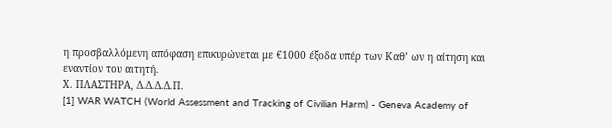η προσβαλλόμενη απόφαση επικυρώνεται με €1000 έξοδα υπέρ των Καθ’ ων η αίτηση και εναντίον του αιτητή.
Χ. ΠΛΑΣΤΗΡΑ, Δ.Δ.Δ.Δ.Π.
[1] WAR WATCH (World Assessment and Tracking of Civilian Harm) - Geneva Academy of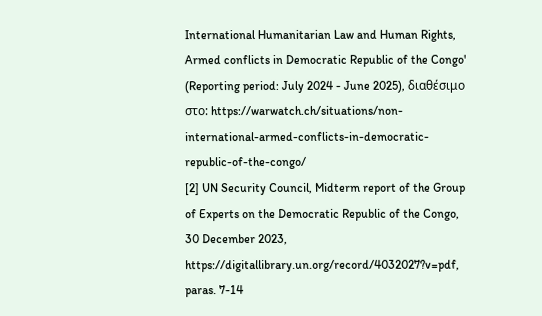International Humanitarian Law and Human Rights, Armed conflicts in Democratic Republic of the Congo' (Reporting period: July 2024 - June 2025), διαθέσιμο στο: https://warwatch.ch/situations/non-international-armed-conflicts-in-democratic-republic-of-the-congo/
[2] UN Security Council, Midterm report of the Group of Experts on the Democratic Republic of the Congo, 30 December 2023, https://digitallibrary.un.org/record/4032027?v=pdf, paras. 7-14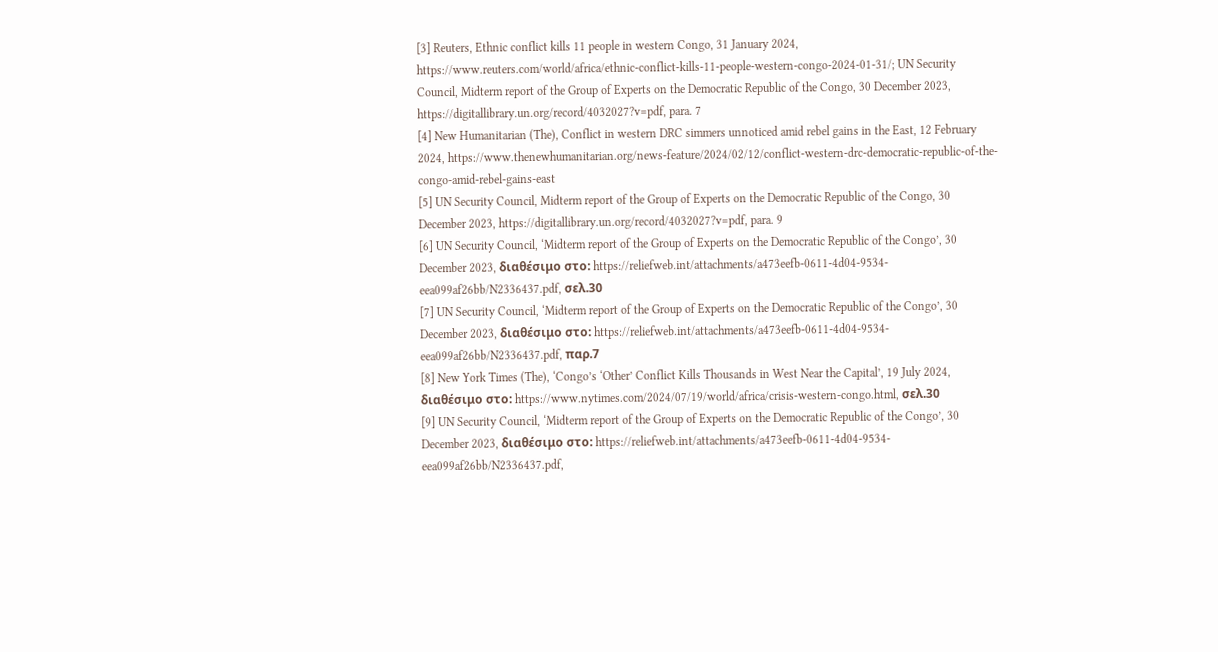[3] Reuters, Ethnic conflict kills 11 people in western Congo, 31 January 2024, https://www.reuters.com/world/africa/ethnic-conflict-kills-11-people-western-congo-2024-01-31/; UN Security Council, Midterm report of the Group of Experts on the Democratic Republic of the Congo, 30 December 2023, https://digitallibrary.un.org/record/4032027?v=pdf, para. 7
[4] New Humanitarian (The), Conflict in western DRC simmers unnoticed amid rebel gains in the East, 12 February 2024, https://www.thenewhumanitarian.org/news-feature/2024/02/12/conflict-western-drc-democratic-republic-of-the-congo-amid-rebel-gains-east
[5] UN Security Council, Midterm report of the Group of Experts on the Democratic Republic of the Congo, 30 December 2023, https://digitallibrary.un.org/record/4032027?v=pdf, para. 9
[6] UN Security Council, ‘Midterm report of the Group of Experts on the Democratic Republic of the Congo’, 30 December 2023, διαθέσιμο στο: https://reliefweb.int/attachments/a473eefb-0611-4d04-9534-eea099af26bb/N2336437.pdf, σελ.30
[7] UN Security Council, ‘Midterm report of the Group of Experts on the Democratic Republic of the Congo’, 30 December 2023, διαθέσιμο στο: https://reliefweb.int/attachments/a473eefb-0611-4d04-9534-eea099af26bb/N2336437.pdf, παρ.7
[8] New York Times (The), ‘Congo’s ‘Other’ Conflict Kills Thousands in West Near the Capital’, 19 July 2024, διαθέσιμο στο: https://www.nytimes.com/2024/07/19/world/africa/crisis-western-congo.html, σελ.30
[9] UN Security Council, ‘Midterm report of the Group of Experts on the Democratic Republic of the Congo’, 30 December 2023, διαθέσιμο στο: https://reliefweb.int/attachments/a473eefb-0611-4d04-9534-eea099af26bb/N2336437.pdf,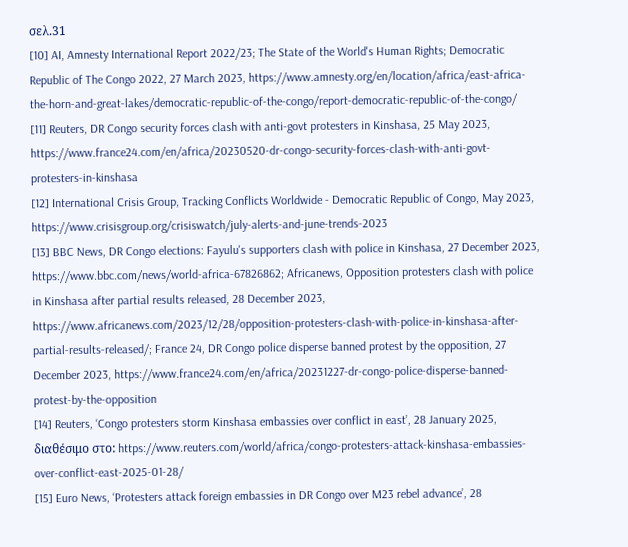σελ.31
[10] AI, Amnesty International Report 2022/23; The State of the World's Human Rights; Democratic Republic of The Congo 2022, 27 March 2023, https://www.amnesty.org/en/location/africa/east-africa-the-horn-and-great-lakes/democratic-republic-of-the-congo/report-democratic-republic-of-the-congo/
[11] Reuters, DR Congo security forces clash with anti-govt protesters in Kinshasa, 25 May 2023, https://www.france24.com/en/africa/20230520-dr-congo-security-forces-clash-with-anti-govt-protesters-in-kinshasa
[12] International Crisis Group, Tracking Conflicts Worldwide - Democratic Republic of Congo, May 2023, https://www.crisisgroup.org/crisiswatch/july-alerts-and-june-trends-2023
[13] BBC News, DR Congo elections: Fayulu's supporters clash with police in Kinshasa, 27 December 2023, https://www.bbc.com/news/world-africa-67826862; Africanews, Opposition protesters clash with police in Kinshasa after partial results released, 28 December 2023, https://www.africanews.com/2023/12/28/opposition-protesters-clash-with-police-in-kinshasa-after-partial-results-released/; France 24, DR Congo police disperse banned protest by the opposition, 27 December 2023, https://www.france24.com/en/africa/20231227-dr-congo-police-disperse-banned-protest-by-the-opposition
[14] Reuters, ‘Congo protesters storm Kinshasa embassies over conflict in east’, 28 January 2025, διαθέσιμο στο: https://www.reuters.com/world/africa/congo-protesters-attack-kinshasa-embassies-over-conflict-east-2025-01-28/
[15] Euro News, ‘Protesters attack foreign embassies in DR Congo over M23 rebel advance’, 28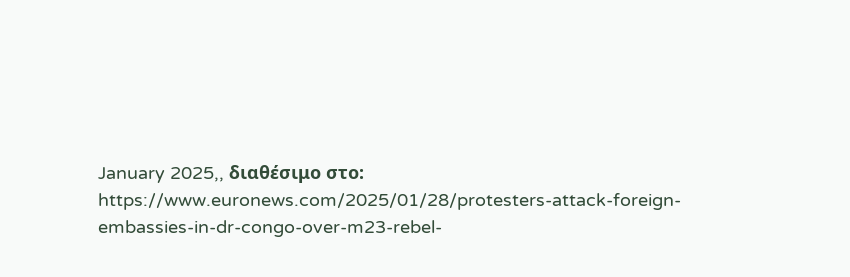January 2025,, διαθέσιμο στο: https://www.euronews.com/2025/01/28/protesters-attack-foreign-embassies-in-dr-congo-over-m23-rebel-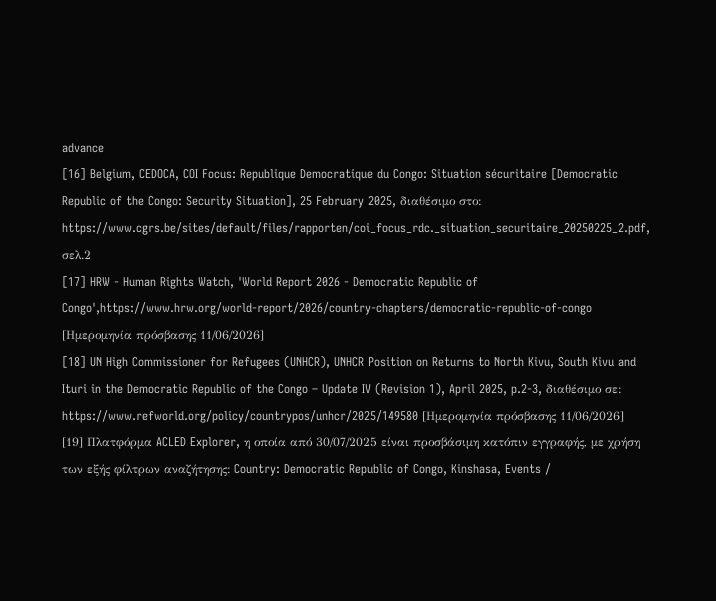advance
[16] Belgium, CEDOCA, COI Focus: Republique Democratique du Congo: Situation sécuritaire [Democratic Republic of the Congo: Security Situation], 25 February 2025, διαθέσιμο στο: https://www.cgrs.be/sites/default/files/rapporten/coi_focus_rdc._situation_securitaire_20250225_2.pdf, σελ.2
[17] HRW - Human Rights Watch, 'World Report 2026 - Democratic Republic of Congo',https://www.hrw.org/world-report/2026/country-chapters/democratic-republic-of-congo [Ημερομηνία πρόσβασης 11/06/2026]
[18] UN High Commissioner for Refugees (UNHCR), UNHCR Position on Returns to North Kivu, South Kivu and Ituri in the Democratic Republic of the Congo – Update IV (Revision 1), April 2025, p.2-3, διαθέσιμο σε: https://www.refworld.org/policy/countrypos/unhcr/2025/149580 [Ημερομηνία πρόσβασης 11/06/2026]
[19] Πλατφόρμα ACLED Explorer, η οποία από 30/07/2025 είναι προσβάσιμη κατόπιν εγγραφής, με χρήση των εξής φίλτρων αναζήτησης: Country: Democratic Republic of Congo, Kinshasa, Events /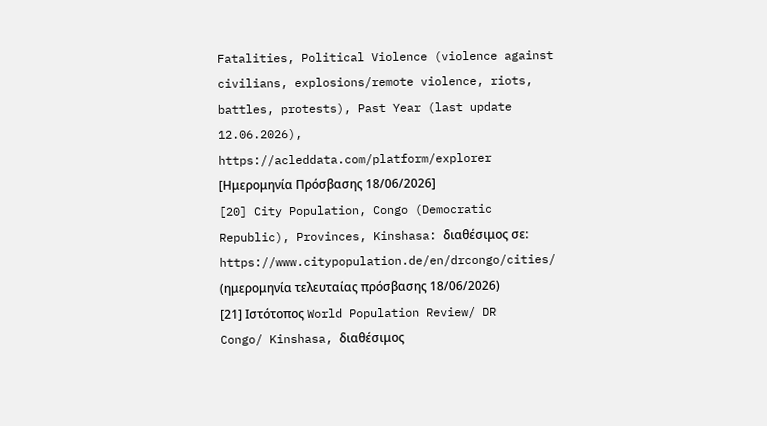Fatalities, Political Violence (violence against civilians, explosions/remote violence, riots, battles, protests), Past Year (last update 12.06.2026), https://acleddata.com/platform/explorer [Ημερομηνία Πρόσβασης 18/06/2026]
[20] City Population, Congo (Democratic Republic), Provinces, Kinshasa: διαθέσιμος σε: https://www.citypopulation.de/en/drcongo/cities/ (ημερομηνία τελευταίας πρόσβασης 18/06/2026)
[21] Ιστότοπος World Population Review/ DR Congo/ Kinshasa, διαθέσιμος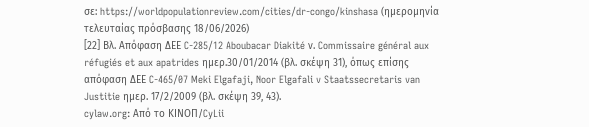σε: https://worldpopulationreview.com/cities/dr-congo/kinshasa (ημερομηνία τελευταίας πρόσβασης 18/06/2026)
[22] Βλ. Απόφαση ΔΕΕ C-285/12 Aboubacar Diakité ν. Commissaire général aux réfugiés et aux apatrides ημερ.30/01/2014 (βλ. σκέψη 31), όπως επίσης απόφαση ΔΕΕ C-465/07 Meki Elgafaji, Noor Elgafali v Staatssecretaris van Justitie ημερ. 17/2/2009 (βλ. σκέψη 39, 43).
cylaw.org: Από το ΚΙΝOΠ/CyLii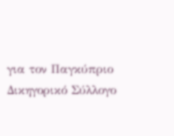για τον Παγκύπριο Δικηγορικό Σύλλογο